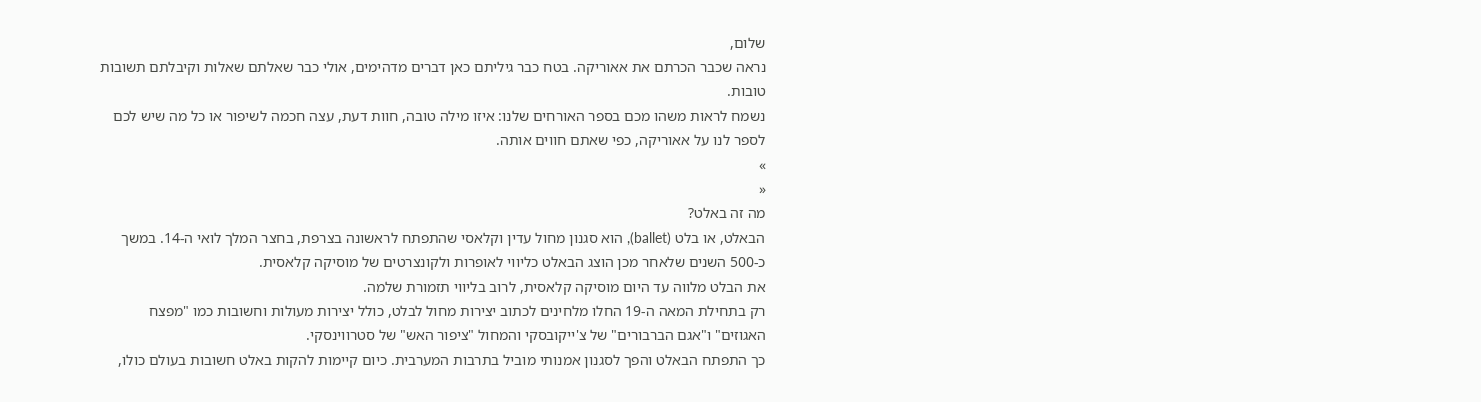שלום,
נראה שכבר הכרתם את אאוריקה. בטח כבר גיליתם כאן דברים מדהימים, אולי כבר שאלתם שאלות וקיבלתם תשובות טובות.
נשמח לראות משהו מכם בספר האורחים שלנו: איזו מילה טובה, חוות דעת, עצה חכמה לשיפור או כל מה שיש לכם לספר לנו על אאוריקה, כפי שאתם חווים אותה.
»
«
מה זה באלט?
הבאלט, או בלט (ballet), הוא סגנון מחול עדין וקלאסי שהתפתח לראשונה בצרפת, בחצר המלך לואי ה-14. במשך כ-500 השנים שלאחר מכן הוצג הבאלט כליווי לאופרות ולקונצרטים של מוסיקה קלאסית.
את הבלט מלווה עד היום מוסיקה קלאסית, לרוב בליווי תזמורת שלמה.
רק בתחילת המאה ה-19 החלו מלחינים לכתוב יצירות מחול לבלט, כולל יצירות מעולות וחשובות כמו "מפצח האגוזים" ו"אגם הברבורים" של צ'ייקובסקי והמחול "ציפור האש" של סטרווינסקי.
כך התפתח הבאלט והפך לסגנון אמנותי מוביל בתרבות המערבית. כיום קיימות להקות באלט חשובות בעולם כולו,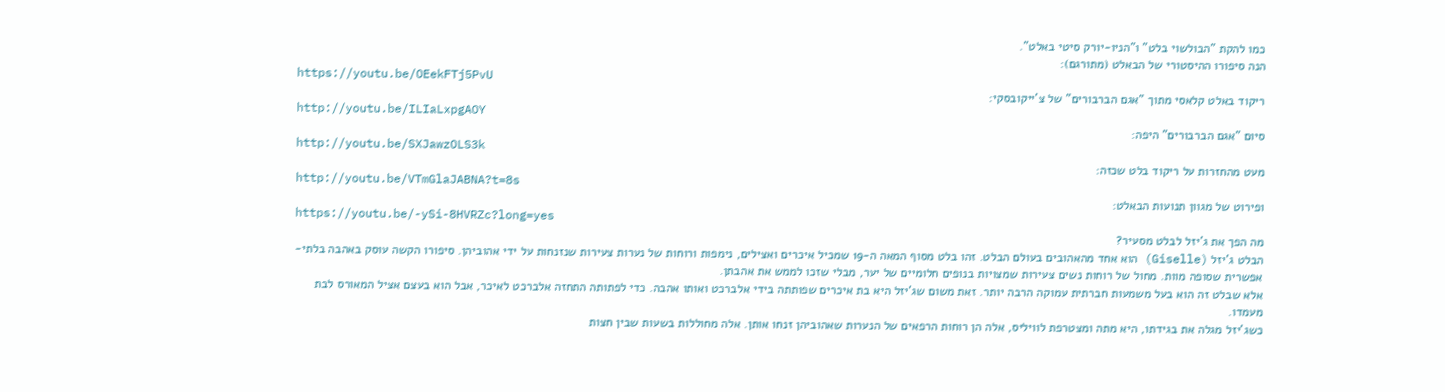כמו להקת "הבולשוי בלט" ו"הניו-יורק סיטי באלט".
הנה סיפורו ההיסטורי של הבאלט (מתורגם):
https://youtu.be/OEekFTj5PvU
ריקוד באלט קלאסי מתוך "אגם הברבורים" של צ'ייקובסקי:
http://youtu.be/ILIaLxpgAOY
סיום "אגם הברבורים" היפה:
http://youtu.be/SXJawzOLS3k
מעט מהחזרות על ריקוד בלט שכזה:
http://youtu.be/VTmGlaJABNA?t=8s
ופירוט של מגוון תנועות הבאלט:
https://youtu.be/-ySi-8HVRZc?long=yes
מה הפך את ג'יזל לבלט מסעיר?
הבלט ג'יזל (Giselle) הוא אחד מהאהובים בעולם הבלט. זהו בלט מסוף המאה ה-19 שמכיל איכרים ואצילים, נימפות ורוחות של נערות צעירות שנזנחות על ידי אהוביהן. סיפורו הקשה עוסק באהבה בלתי-אפשרית שסופה מוות. מחול של רוחות נשים צעירות שמצויות בנופים חלומיים של יער, מבלי שזכו לממש את אהבתן.
אלא שבלט זה הוא בעל משמעות חברתית עמוקה הרבה יותר. זאת משום שג'יזל היא בת איכרים שפותתה בידי אלברכט ואותו אהבה. כדי לפתותה התחזה אלברכט לאיכר, אבל הוא בעצם אציל המאורס לבת מעמדו.
כשג'יזל מגלה את בגידתו, היא מתה ומצטרפת לוויליס, אלה הן רוחות הרפאים של הנערות שאהוביהן זנחו אותן. אלה מחוללות בשעות שבין חצות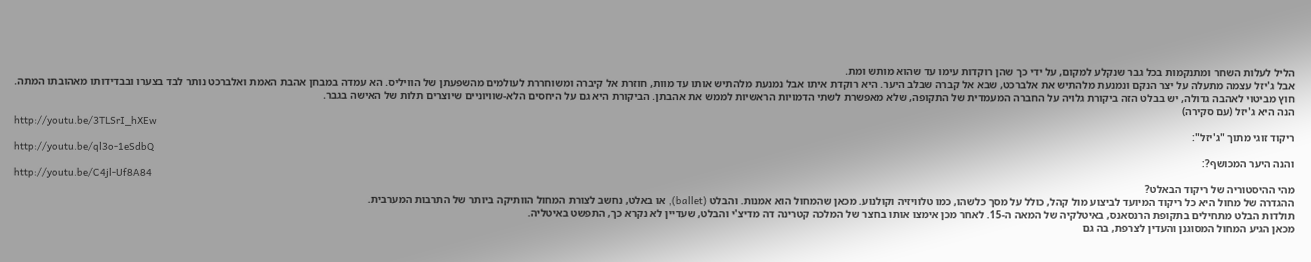הליל לעלות השחר ומתנקמות בכל גבר שנקלע למקום, על ידי כך שהן רוקדות עימו עד שהוא מותש ומת.
אבל ג'יזל עצמה מתעלה על יצר הנקם ונמנעת מלהתיש את אלברכט, שבא אל קברה שבלב היער. היא רוקדת איתו אבל נמנעת מלהתיש אותו עד מוות, חוזרת אל קיברה ומשוחררת לעולמים מהשפעתן של הוויליס. הא עמדה במבחן אהבת האמת ואלברכט נותר לבד בצערו ובבדידותו מאהובתו המתה.
חוץ מביטוי לאהבה גדולה, יש בבלט הזה ביקורת גלויה על החברה המעמדית של התקופה, שלא מאפשרת לשתי הדמויות הראשיות לממש את אהבתן. הביקורת היא גם על היחסים הלא-שוויוניים שיוצרים תלות של האישה בגבר.
הנה היא ג'יזל (עם סקירה)
http://youtu.be/3TLSrI_hXEw
ריקוד זוגי מתוך "ג'יזל":
http://youtu.be/ql3o-1eSdbQ
והנה היער המכושף?:
http://youtu.be/C4jl-Uf8A84
מהי ההיסטוריה של ריקוד הבאלט?
ההגדרה של מחול היא כל ריקוד המיועד לביצוע מול קהל, כולל על מסך כלשהו, כמו טלוויזיה וקולנוע. מכאן שהמחול הוא אמנות. והבלט (ballet), או באלט, נחשב לצורת המחול הוותיקה ביותר של התרבות המערבית.
תולדות הבלט מתחילים בתקופת הרנסאנס, באיטלקיה של המאה ה-15. לאחר מכן אימצו אותו בחצר של המלכה קטרינה דה מדיצ'י והבלט, שעדיין לא נקרא כך, התפשט באיטליה.
מכאן הגיע המחול המסוגנן והעדין לצרפת, בה גם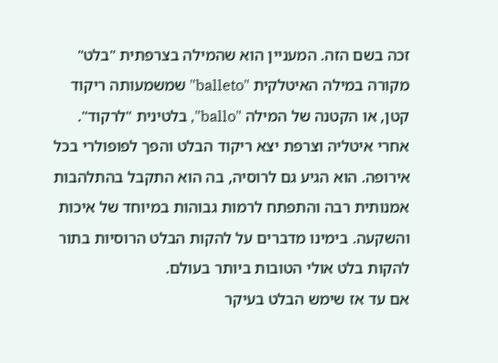זכה בשם הזה. המעניין הוא שהמילה בצרפתית "בלט" מקורה במילה האיטלקית "balleto" שמשמעותה ריקוד קטן, או הקטנה של המילה "ballo", בלטינית "לרקוד".
אחרי איטליה וצרפת יצא ריקוד הבלט והפך לפופולרי בכל אירופה. הוא הגיע גם לרוסיה, בה הוא התקבל בהתלהבות אמנותית רבה והתפתח לרמות גבוהות במיוחד של איכות והשקעה. בימינו מדברים על להקות הבלט הרוסיות בתור להקות בלט אולי הטובות ביותר בעולם.
אם עד אז שימש הבלט בעיקר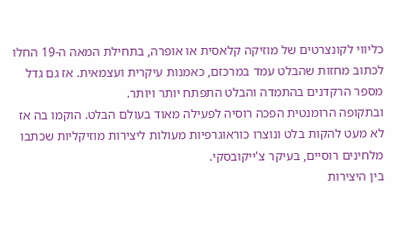כליווי לקונצרטים של מוזיקה קלאסית או אופרה, בתחילת המאה ה-19 החלו לכתוב מחזות שהבלט עמד במרכזם, כאמנות עיקרית ועצמאית. אז גם גדל מספר הרקדנים בהתמדה והבלט התפתח יותר ויותר.
ובתקופה הרומנטית הפכה רוסיה לפעילה מאוד בעולם הבלט. הוקמו בה אז לא מעט להקות בלט ונוצרו כוראוגרפיות מעולות ליצירות מוזיקליות שכתבו מלחינים רוסיים, בעיקר צ'ייקובסקי.
בין היצירות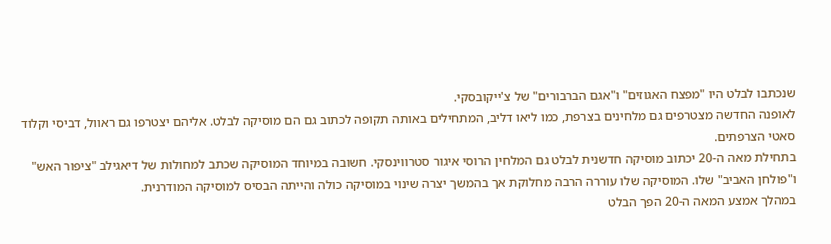שנכתבו לבלט היו "מפצח האגוזים" ו"אגם הברבורים" של צ'ייקובסקי.
לאופנה החדשה מצטרפים גם מלחינים בצרפת, כמו ליאו דליב, המתחילים באותה תקופה לכתוב גם הם מוסיקה לבלט. אליהם יצטרפו גם ראוול, דביסי וקלוד סאטי הצרפתים.
בתחילת מאה ה-20 יכתוב מוסיקה חדשנית לבלט גם המלחין הרוסי איגור סטרווינסקי. חשובה במיוחד המוסיקה שכתב למחולות של דיאגילב "ציפור האש" ו"פולחן האביב" שלו. המוסיקה שלו עוררה הרבה מחלוקת אך בהמשך יצרה שינוי במוסיקה כולה והייתה הבסיס למוסיקה המודרנית.
במהלך אמצע המאה ה-20 הפך הבלט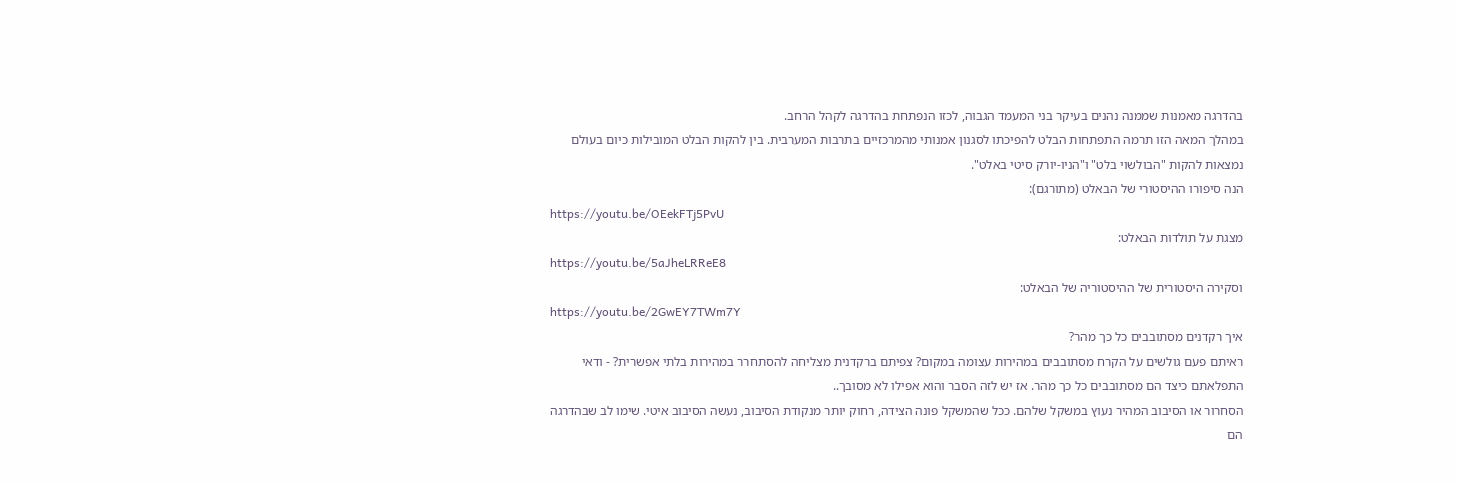בהדרגה מאמנות שממנה נהנים בעיקר בני המעמד הגבוה, לכזו הנפתחת בהדרגה לקהל הרחב.
במהלך המאה הזו תרמה התפתחות הבלט להפיכתו לסגנון אמנותי מהמרכזיים בתרבות המערבית. בין להקות הבלט המובילות כיום בעולם נמצאות להקות "הבולשוי בלט" ו"הניו-יורק סיטי באלט".
הנה סיפורו ההיסטורי של הבאלט (מתורגם):
https://youtu.be/OEekFTj5PvU
מצגת על תולדות הבאלט:
https://youtu.be/5aJheLRReE8
וסקירה היסטורית של ההיסטוריה של הבאלט:
https://youtu.be/2GwEY7TWm7Y
איך רקדנים מסתובבים כל כך מהר?
ראיתם פעם גולשים על הקרח מסתובבים במהירות עצומה במקום? צפיתם ברקדנית מצליחה להסתחרר במהירות בלתי אפשרית? - ודאי התפלאתם כיצד הם מסתובבים כל כך מהר. אז יש לזה הסבר והוא אפילו לא מסובך..
הסחרור או הסיבוב המהיר נעוץ במשקל שלהם. ככל שהמשקל פונה הצידה, רחוק יותר מנקודת הסיבוב, נעשה הסיבוב איטי. שימו לב שבהדרגה הם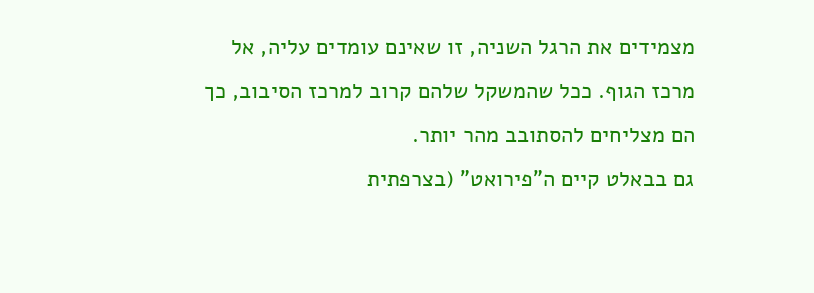מצמידים את הרגל השניה, זו שאינם עומדים עליה, אל מרכז הגוף. ככל שהמשקל שלהם קרוב למרכז הסיבוב, כך הם מצליחים להסתובב מהר יותר.
גם בבאלט קיים ה"פירואט" (בצרפתית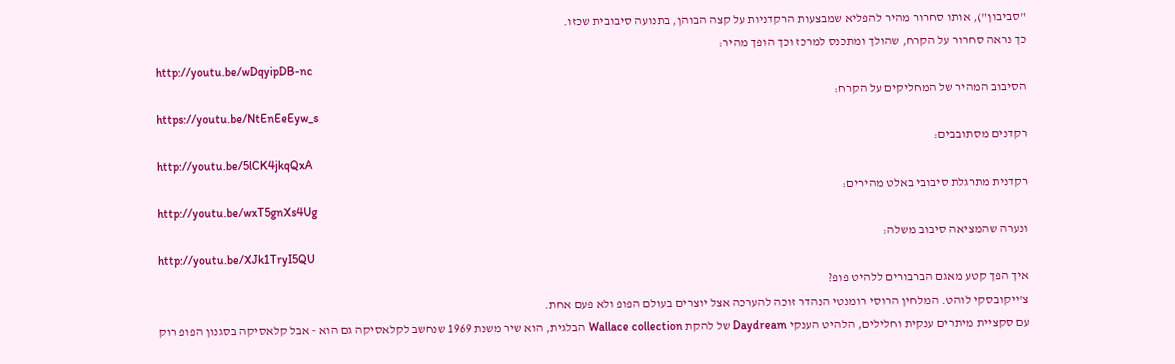"סביבון"), אותו סחרור מהיר להפליא שמבצעות הרקדניות על קצה הבוהן, בתנועה סיבובית שכזו.
כך נראה סחרור על הקרח, שהולך ומתכנס למרכז וכך הופך מהיר:
http://youtu.be/wDqyipDB-nc
הסיבוב המהיר של המחליקים על הקרח:
https://youtu.be/NtEnEeEyw_s
רקדנים מסתובבים:
http://youtu.be/5lCK4jkqQxA
רקדנית מתרגלת סיבובי באלט מהירים:
http://youtu.be/wxT5gnXs4Ug
ונערה שהמציאה סיבוב משלה:
http://youtu.be/XJk1TryI5QU
איך הפך קטע מאגם הברבורים ללהיט פופ?
צ'ייקובסקי לוהט. המלחין הרוסי רומנטי הנהדר זוכה להערכה אצל יוצרים בעולם הפופ ולא פעם אחת.
עם סקציית מיתרים ענקית וחלילים, הלהיט הענקי Daydream של להקת Wallace collection הבלגית, הוא שיר משנת 1969 שנחשב לקלאסיקה גם הוא - אבל קלאסיקה בסגנון הפופ רוק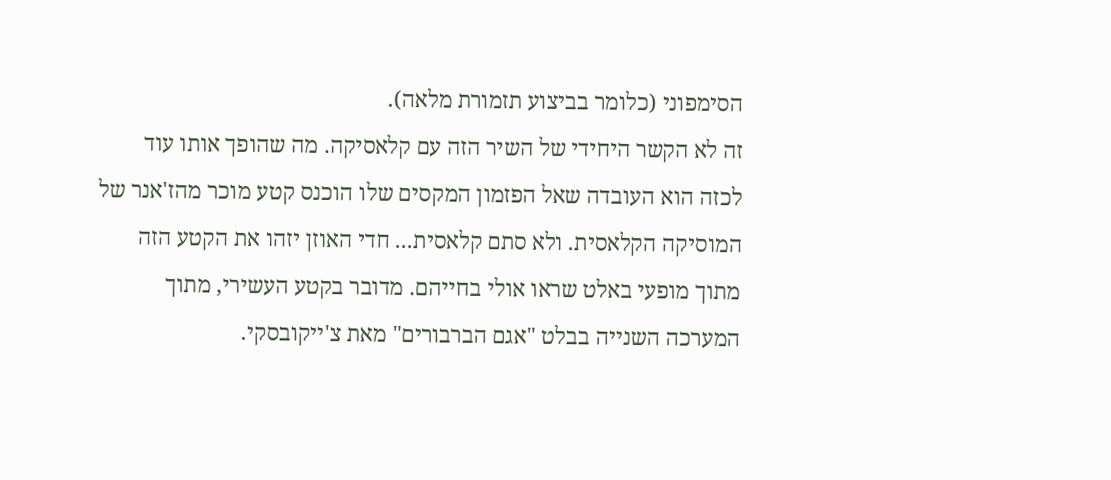הסימפוני (כלומר בביצוע תזמורת מלאה).
זה לא הקשר היחידי של השיר הזה עם קלאסיקה. מה שהופך אותו עוד לכזה הוא העובדה שאל הפזמון המקסים שלו הוכנס קטע מוכר מהז'אנר של המוסיקה הקלאסית. ולא סתם קלאסית... חדי האוזן יזהו את הקטע הזה מתוך מופעי באלט שראו אולי בחייהם. מדובר בקטע העשירי, מתוך המערכה השנייה בבלט "אגם הברבורים" מאת צ'ייקובסקי.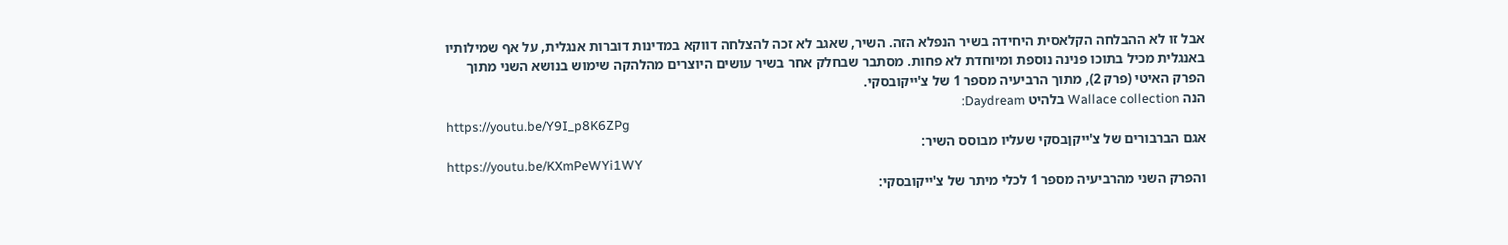אבל זו לא ההבלחה הקלאסית היחידה בשיר הנפלא הזה. השיר, שאגב לא זכה להצלחה דווקא במדינות דוברות אנגלית, על אף שמילותיו באנגלית מכיל בתוכו פנינה נוספת ומיוחדת לא פחות. מסתבר שבחלק אחר בשיר עושים היוצרים מהלהקה שימוש בנושא השני מתוך הפרק האיטי (פרק 2), מתוך הרביעיה מספר 1 של צ'ייקובסקי.
הנה Wallace collection בלהיט Daydream:
https://youtu.be/Y9I_p8K6ZPg
אגם הברבורים של צ'ייקןבסקי שעליו מבוסס השיר:
https://youtu.be/KXmPeWYi1WY
והפרק השני מהרביעיה מספר 1 לכלי מיתר של צ'ייקובסקי: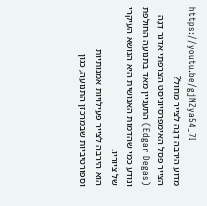https://youtu.be/gjNZya54_7I
מדוע הירבה דֵגָה לצייר מחול?
הצייר פסל האימפרסיוניסט הצרפתי אדגר דֵגָה (Edgar Degas) התעניין מאד בתנועה החולפת ונודע כמי שהדמות האנושית היא הנושא העיקרי של ציוריו.
הוא הירבה לצייר פעילויות אמנותיות וספורטיביות שבמרכזן התנועה, כגון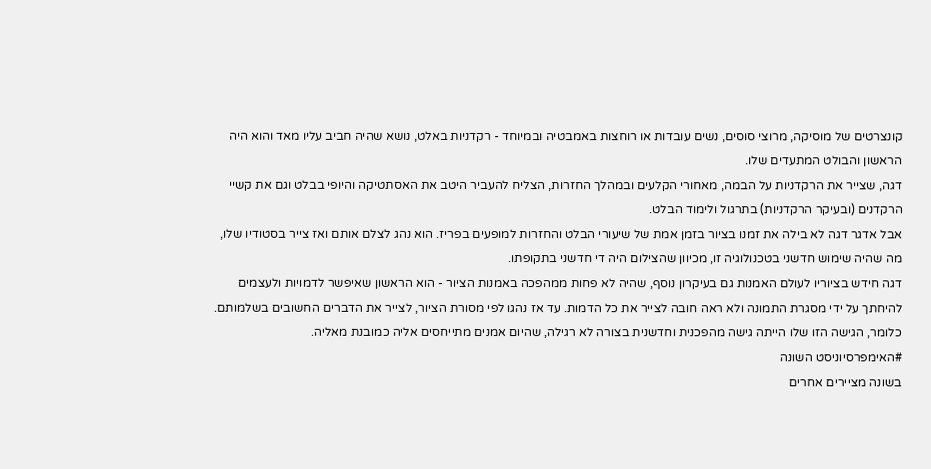קונצרטים של מוסיקה, מרוצי סוסים, נשים עובדות או רוחצות באמבטיה ובמיוחד - רקדניות באלט, נושא שהיה חביב עליו מאד והוא היה הראשון והבולט המתעדים שלו.
דגה, שצייר את הרקדניות על הבמה, מאחורי הקלעים ובמהלך החזרות, הצליח להעביר היטב את האסתטיקה והיופי בבלט וגם את קשיי הרקדנים (ובעיקר הרקדניות) בתרגול ולימוד הבלט.
אבל אדגר דגה לא בילה את זמנו בציור בזמן אמת של שיעורי הבלט והחזרות למופעים בפריז. הוא נהג לצלם אותם ואז צייר בסטודיו שלו, מה שהיה שימוש חדשני בטכנולוגיה זו, מכיוון שהצילום היה די חדשני בתקופתו.
דגה חידש בציוריו לעולם האמנות גם בעיקרון נוסף, שהיה לא פחות ממהפכה באמנות הציור - הוא הראשון שאיפשר לדמויות ולעצמים להיחתך על ידי מסגרת התמונה ולא ראה חובה לצייר את כל הדמות. עד אז נהגו לפי מסורת הציור, לצייר את הדברים החשובים בשלמותם. כלומר, הגישה הזו שלו הייתה גישה מהפכנית וחדשנית בצורה לא רגילה, שהיום אמנים מתייחסים אליה כמובנת מאליה.
#האימפרסיוניסט השונה
בשונה מציירים אחרים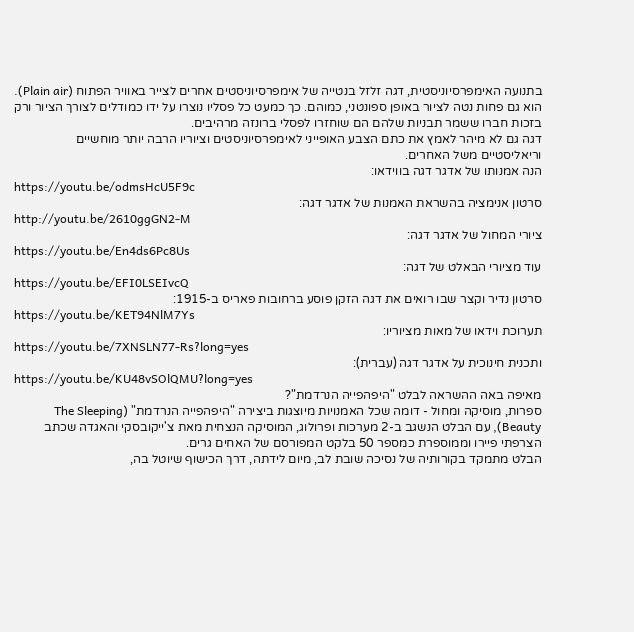בתנועה האימפרסיוניסטית, דגה זלזל בנטייה של אימפרסיוניסטים אחרים לצייר באוויר הפתוח (Plain air).
הוא גם פחות נטה לציור באופן ספונטני, כמוהם. כך כמעט כל פסליו נוצרו על ידו כמודלים לצורך הציור ורק בזכות חברו ששמר תבניות שלהם הם שוחזרו לפסלי ברונזה מרהיבים.
דגה גם לא מיהר לאמץ את כתם הצבע האופייני לאימפרסיוניסטים וציוריו הרבה יותר מוחשיים וריאליסטיים משל האחרים.
הנה אמנותו של אדגר דגה בווידאו:
https://youtu.be/odmsHcU5F9c
סרטון אנימציה בהשראת האמנות של אדגר דגה:
http://youtu.be/2610ggGN2-M
ציורי המחול של אדגר דגה:
https://youtu.be/En4ds6Pc8Us
עוד מציורי הבאלט של דגה:
https://youtu.be/EFI0LSEIvcQ
סרטון נדיר וקצר שבו רואים את דגה הזקן פוסע ברחובות פאריס ב-1915:
https://youtu.be/KET94NlM7Ys
תערוכת וידאו של מאות מציוריו:
https://youtu.be/7XNSLN77-Rs?long=yes
ותכנית חינוכית על אדגר דגה (עברית):
https://youtu.be/KU48vSOlQMU?long=yes
מאיפה באה ההשראה לבלט "היפהפייה הנרדמת"?
ספרות, מוסיקה ומחול - דומה שכל האמנויות מיוצגות ביצירה "היפהפייה הנרדמת" (The Sleeping Beauty), עם הבלט הנשגב ב-2 מערכות ופרולוג, המוסיקה הנצחית מאת צ'ייקובסקי והאגדה שכתב הצרפתי פיירו וממוספרת כמספר 50 בלקט המפורסם של האחים גרים.
הבלט מתמקד בקורותיה של נסיכה שובת לב, מיום לידתה, דרך הכישוף שיוטל בה,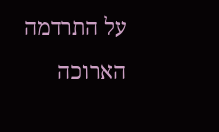על התרדמה הארוכה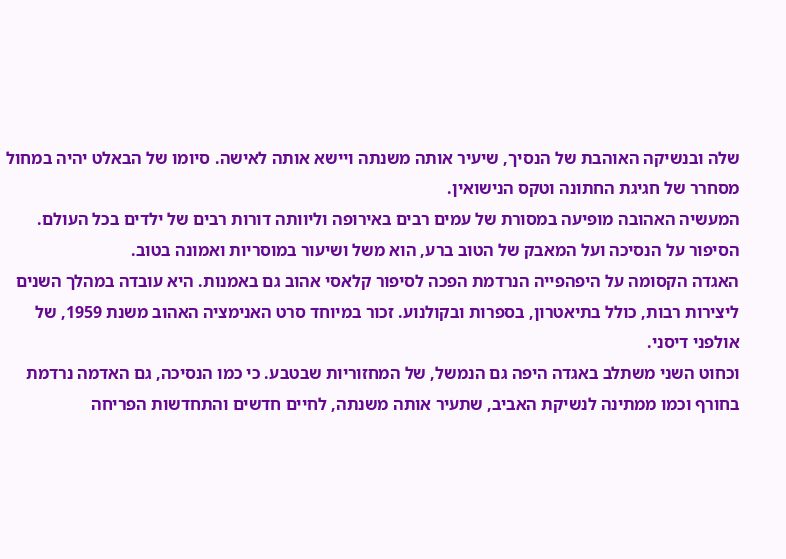שלה ובנשיקה האוהבת של הנסיך, שיעיר אותה משנתה ויישא אותה לאישה. סיומו של הבאלט יהיה במחול מסחרר של חגיגת החתונה וטקס הנישואין.
המעשיה האהובה מופיעה במסורת של עמים רבים באירופה וליוותה דורות רבים של ילדים בכל העולם. הסיפור על הנסיכה ועל המאבק של הטוב ברע, הוא משל ושיעור במוסריות ואמונה בטוב.
האגדה הקסומה על היפהפייה הנרדמת הפכה לסיפור קלאסי אהוב גם באמנות. היא עובדה במהלך השנים ליצירות רבות, כולל בתיאטרון, בספרות ובקולנוע. זכור במיוחד סרט האנימציה האהוב משנת 1959, של אולפני דיסני.
וכחוט השני משתלב באגדה היפה גם הנמשל, של המחזוריות שבטבע. כי כמו הנסיכה, גם האדמה נרדמת בחורף וכמו ממתינה לנשיקת האביב, שתעיר אותה משנתה, לחיים חדשים והתחדשות הפריחה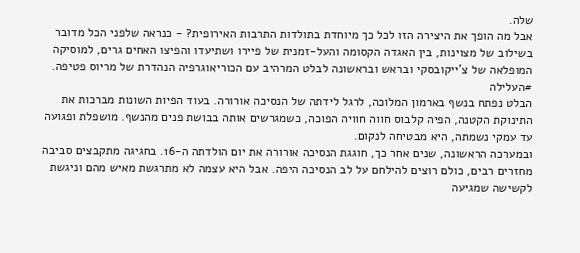שלה.
אבל מה הופך את היצירה הזו לכל כך מיוחדת בתולדות התרבות האירופית? - כנראה שלפני הכל מדובר בשילוב של מצוינות, בין האגדה הקסומה והעל-זמנית של פיירו ושתיעדו והפיצו האחים גרים, למוסיקה המופלאה של צ'ייקובסקי ובראש ובראשונה לבלט המרהיב עם הכוריאוגרפיה הנהדרת של מריוס פטיפה.
#העלילה
הבלט נפתח בנשף בארמון המלוכה, לרגל לידתה של הנסיכה אורורה. בעוד הפיות השונות מברכות את התינוקת הקטנה, הפיה קלבוס חווה חוויה הפוכה, כשמגרשים אותה בבושת פנים מהנשף. מושפלת ופגועה עד עמקי נשמתה, היא מבטיחה לנקום.
ובמערכה הראשונה, שנים אחר כך, חוגגת הנסיכה אורורה את יום הולדתה ה-16. בחגיגה מתקבצים סביבה מחזרים רבים, כולם רוצים להילחם על לב הנסיכה היפה. אבל היא עצמה לא מתרגשת מאיש מהם וניגשת לקשישה שמגיעה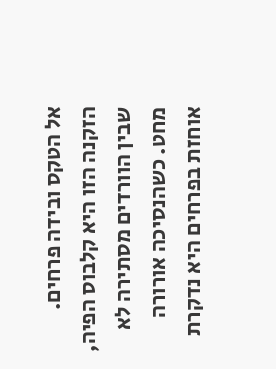אל הטקס ובידה פרחים.
הזקנה הזו היא קלבוס הפיה, שבין הוורדים מסתירה לא מחט. כשהנסיכה אורורה אוחזת בפרחים היא נדקרת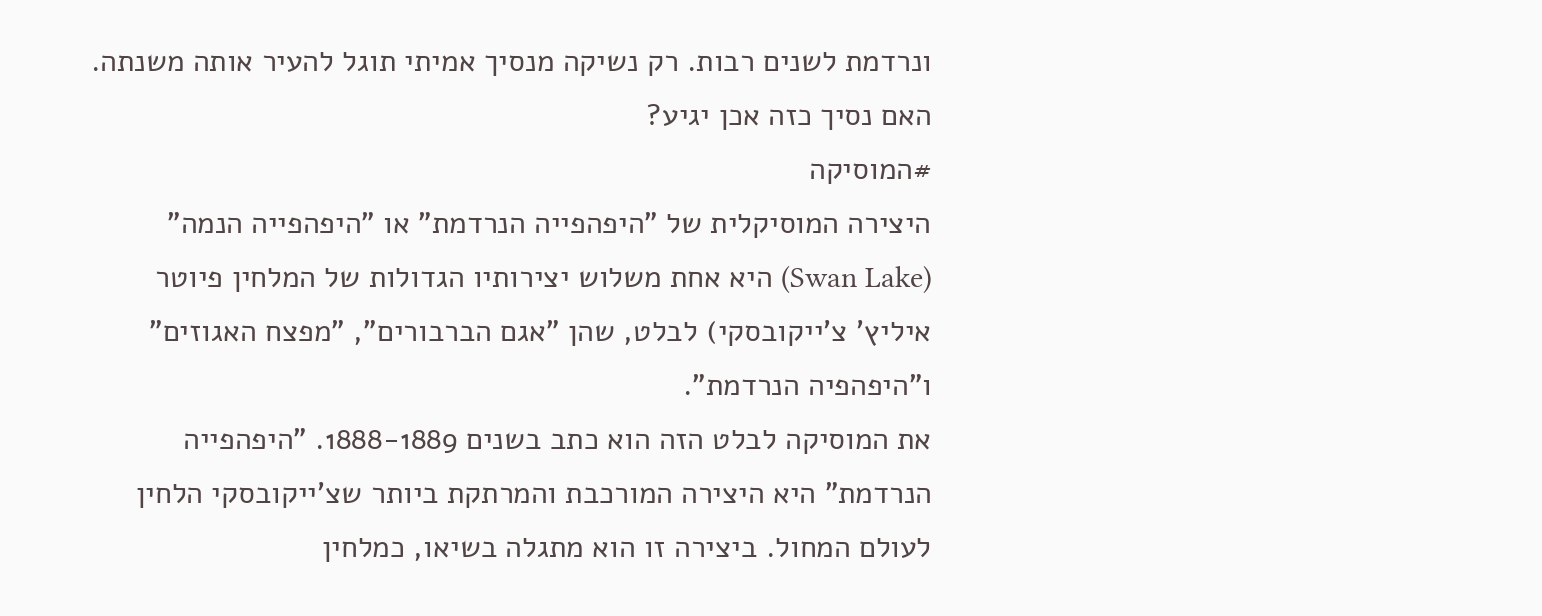ונרדמת לשנים רבות. רק נשיקה מנסיך אמיתי תוגל להעיר אותה משנתה. האם נסיך כזה אכן יגיע?
#המוסיקה
היצירה המוסיקלית של "היפהפייה הנרדמת" או "היפהפייה הנמה" (Swan Lake) היא אחת משלוש יצירותיו הגדולות של המלחין פיוטר איליץ' צ'ייקובסקי) לבלט, שהן "אגם הברבורים", "מפצח האגוזים" ו"היפהפיה הנרדמת".
את המוסיקה לבלט הזה הוא כתב בשנים 1888-1889. "היפהפייה הנרדמת" היא היצירה המורכבת והמרתקת ביותר שצ'ייקובסקי הלחין לעולם המחול. ביצירה זו הוא מתגלה בשיאו, כמלחין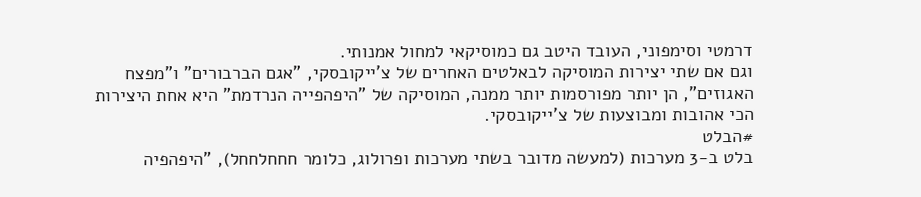דרמטי וסימפוני, העובד היטב גם כמוסיקאי למחול אמנותי.
וגם אם שתי יצירות המוסיקה לבאלטים האחרים של צ'ייקובסקי, "אגם הברבורים" ו"מפצח האגוזים", הן יותר מפורסמות יותר ממנה, המוסיקה של "היפהפייה הנרדמת" היא אחת היצירות הכי אהובות ומבוצעות של צ'ייקובסקי.
#הבלט
בלט ב-3 מערכות (למעשה מדובר בשתי מערכות ופרולוג, כלומר חחחלחחל), "היפהפיה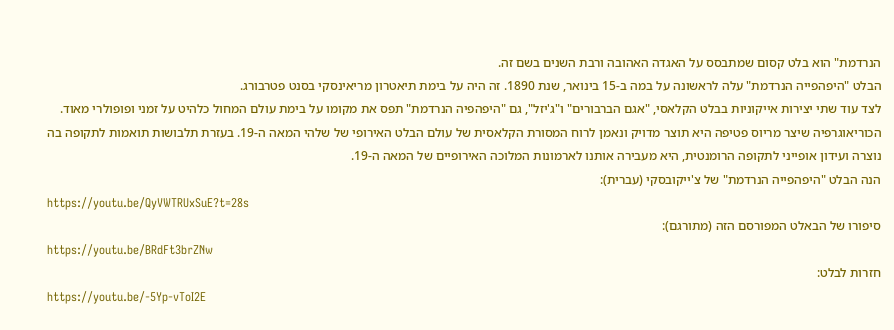הנרדמת" הוא בלט קסום שמתבסס על האגדה האהובה ורבת השנים בשם זה.
הבלט "היפהפייה הנרדמת" עלה לראשונה על במה ב-15 בינואר, שנת 1890. זה היה על בימת תיאטרון מריאינסקי בסנט פטרבורג.
לצד עוד שתי יצירות אייקוניות בבלט הקלאסי, "אגם הברבורים" ו"ג'יזל", גם "היפהפיה הנרדמת" תפס את מקומו על בימת עולם המחול כלהיט על זמני ופופולרי מאוד.
הכוריאוגרפיה שיצר מריוס פטיפה היא תוצר מדויק ונאמן לרוח המסורת הקלאסית של עולם הבלט האירופי של שלהי המאה ה-19. בעזרת תלבושות תואמות לתקופה בה נוצרה ועידון אופייני לתקופה הרומנטית, היא מעבירה אותנו לארמונות המלוכה האירופיים של המאה ה-19.
הנה הבלט "היפהפייה הנרדמת" של צ'ייקובסקי (עברית):
https://youtu.be/QyVWTRUxSuE?t=28s
סיפורו של הבאלט המפורסם הזה (מתורגם):
https://youtu.be/BRdFt3brZNw
חזרות לבלט:
https://youtu.be/-5Yp-vToI2E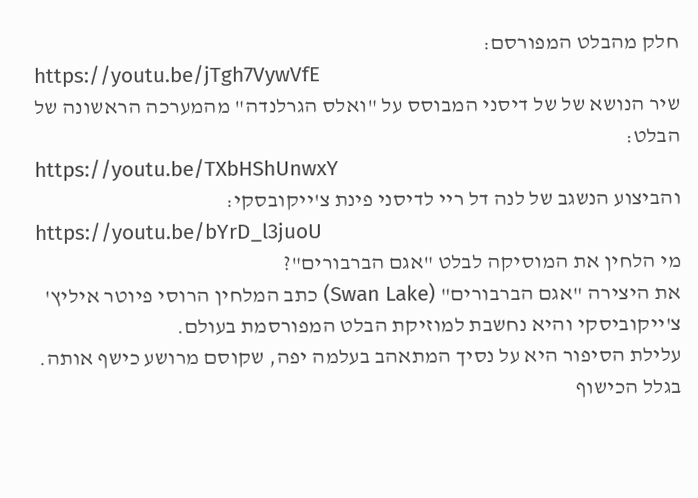חלק מהבלט המפורסם:
https://youtu.be/jTgh7VywVfE
שיר הנושא של של דיסני המבוסס על "ואלס הגרלנדה" מהמערכה הראשונה של הבלט:
https://youtu.be/TXbHShUnwxY
והביצוע הנשגב של לנה דל ריי לדיסני פינת צ'ייקובסקי:
https://youtu.be/bYrD_l3juoU
מי הלחין את המוסיקה לבלט "אגם הברבורים"?
את היצירה "אגם הברבורים" (Swan Lake) כתב המלחין הרוסי פיוטר איליץ' צ'ייקוביסקי והיא נחשבת למוזיקת הבלט המפורסמת בעולם.
עלילת הסיפור היא על נסיך המתאהב בעלמה יפה, שקוסם מרושע כישף אותה. בגלל הכישוף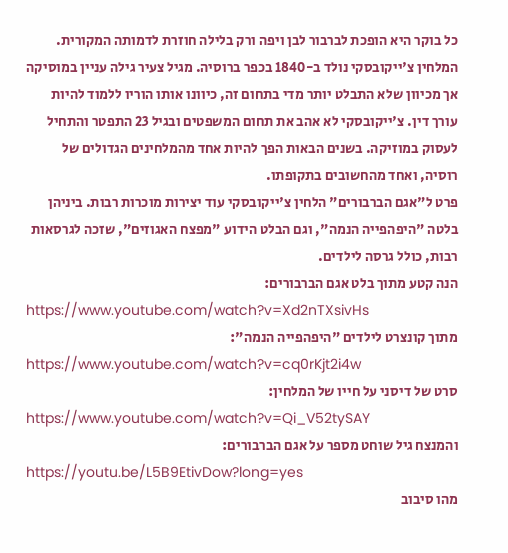כל בוקר היא הופכת לברבור לבן ויפה ורק בלילה חוזרת לדמותה המקורית.
המלחין צ'ייקובסקי נולד ב-1840 בכפר ברוסיה. מגיל צעיר גילה עניין במוסיקה אך מכיוון שלא התבלט יותר מדי בתחום זה, כיוונו אותו הוריו ללמוד להיות עורך דין. צ'ייקובסקי לא אהב את תחום המשפטים ובגיל 23 התפטר והתחיל לעסוק במוזיקה. בשנים הבאות הפך להיות אחד מהמלחינים הגדולים של רוסיה, ואחד מהחשובים בתקופתו.
פרט ל"אגם הברבורים" הלחין צ'ייקובסקי עוד יצירות מוכרות רבות. ביניהן בלטה "היפהפייה הנמה", וגם הבלט הידוע "מפצח האגוזים", שזכה לגרסאות רבות, כולל גרסה לילדים.
הנה קטע מתוך בלט אגם הברבורים:
https://www.youtube.com/watch?v=Xd2nTXsivHs
מתוך קונצרט לילדים "היפהפייה הנמה":
https://www.youtube.com/watch?v=cq0rKjt2i4w
סרט של דיסני על חייו של המלחין:
https://www.youtube.com/watch?v=Qi_V52tySAY
והמנצח גיל שוחט מספר על אגם הברבורים:
https://youtu.be/L5B9EtivDow?long=yes
מהו סיבוב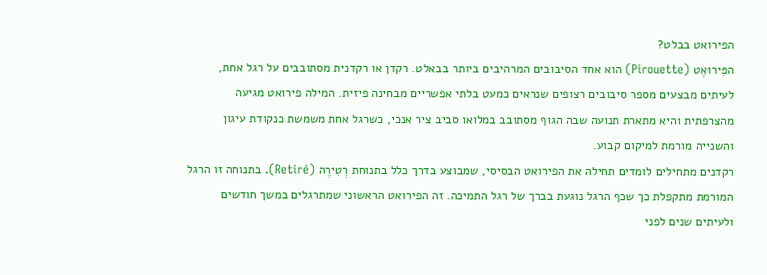הפירואט בבלט?
הפִּירוּאֶט (Pirouette) הוא אחד הסיבובים המרהיבים ביותר בבאלט. רקדן או רקדנית מסתובבים על רגל אחת, לעיתים מבצעים מספר סיבובים רצופים שנראים כמעט בלתי אפשריים מבחינה פיזית. המילה פירואט מגיעה מהצרפתית והיא מתארת תנועה שבה הגוף מסתובב במלואו סביב ציר אנכי, כשרגל אחת משמשת כנקודת עיגון והשנייה מורמת למיקום קבוע.
רקדנים מתחילים לומדים תחילה את הפירואט הבסיסי, שמבוצע בדרך כלל בתנוחת רְטִירֶה (Retiré). בתנוחה זו הרגל המורמת מתקפלת כך שכף הרגל נוגעת בברך של רגל התמיכה. זה הפירואט הראשוני שמתרגלים במשך חודשים ולעיתים שנים לפני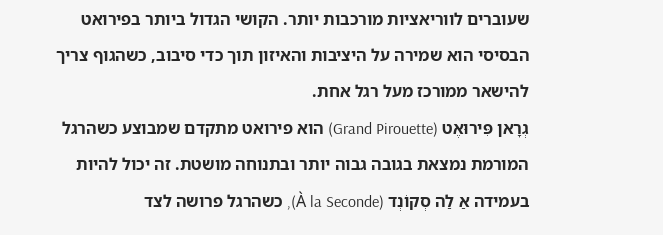שעוברים לווריאציות מורכבות יותר. הקושי הגדול ביותר בפירואט הבסיסי הוא שמירה על היציבות והאיזון תוך כדי סיבוב, כשהגוף צריך להישאר ממורכז מעל רגל אחת.
גְרָאן פִּירוּאֶט (Grand Pirouette) הוא פירואט מתקדם שמבוצע כשהרגל המורמת נמצאת בגובה גבוה יותר ובתנוחה מושטת. זה יכול להיות בעמידה אַ לַה סְקוֹנְד (À la Seconde), כשהרגל פרושה לצד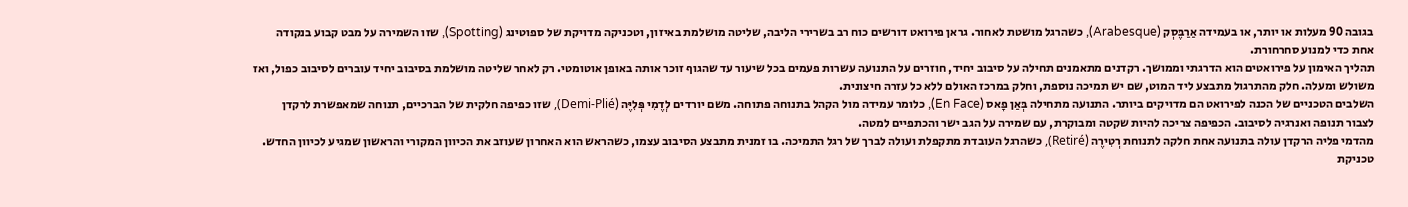בגובה 90 מעלות או יותר, או בעמידה אַרַבֶּסְק (Arabesque), כשהרגל מושטת לאחור. גראן פירואט דורשים כוח רב בשרירי הליבה, שליטה מושלמת באיזון, וטכניקה מדויקת של ספוטינג (Spotting), שזו השמירה על מבט קבוע בנקודה אחת כדי למנוע סחרחורת.
תהליך האימון על פירואטים הוא הדרגתי וממושך. רקדנים מתאמנים תחילה על סיבוב יחיד, חוזרים על התנועה עשרות פעמים בכל שיעור עד שהגוף זוכר אותה באופן אוטומטי. רק לאחר שליטה מושלמת בסיבוב יחיד עוברים לסיבוב כפול, ואז משולש ומעלה. חלק מהתרגול מתבצע ליד המוט, שם יש תמיכה נוספת, וחלק במרכז האולם ללא כל עזרה חיצונית.
השלבים הטכניים של הכנה לפירואט הם מדויקים ביותר. התנועה מתחילה בְּאַן פָאס (En Face), כלומר עמידה מול הקהל בתנוחה פתוחה. משם יורדים לְדֶמִי פְּלִיֶּה (Demi-Plié), שזו כפיפה חלקית של הברכיים, תנוחה שמאפשרת לרקדן לצבור תנופה ואנרגיה לסיבוב. הכפיפה צריכה להיות שקטה ומבוקרת, עם שמירה על הגב ישר והכתפיים למטה.
מהדמי פליה הרקדן עולה בתנועה אחת חלקה לתנוחת רְטִירֶה (Retiré), כשהרגל העובדת מתקפלת ועולה לברך של רגל התמיכה. בו זמנית מתבצע הסיבוב עצמו, כשהראש הוא האחרון שעוזב את הכיוון המקורי והראשון שמגיע לכיוון החדש. טכניקת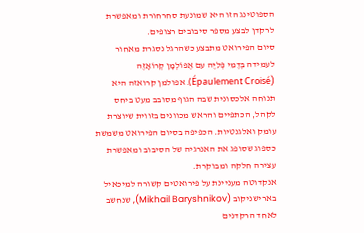הספוטינג הזו היא שמונעת סחרחורת ומאפשרת לרקדן לבצע מספר סיבובים רצופים.
סיום הפירואט מתבצע כשהרגל נסגרת מאחור לעמידה בְּדֶמִי פְּלִיֶּה עם אֶפּוֹלְמָן קְרוֹאָזֶה (Épaulement Croisé). אפולמן קרואזה היא תנוחה אלכסונית שבה הגוף מסובב מעט ביחס לקהל, הכתפיים והראש מכוונים בזווית שיוצרת עומק ואלגנטיות. הכפיפה בסיום הפירואט משמשת כספוג שסופג את האנרגיה של הסיבוב ומאפשרת עצירה חלקה ומבוקרת.
אנקדוטה מעניינת על פירואטים קשורה למיכאיל בארישניקוב (Mikhail Baryshnikov), שנחשב לאחד הרקדנים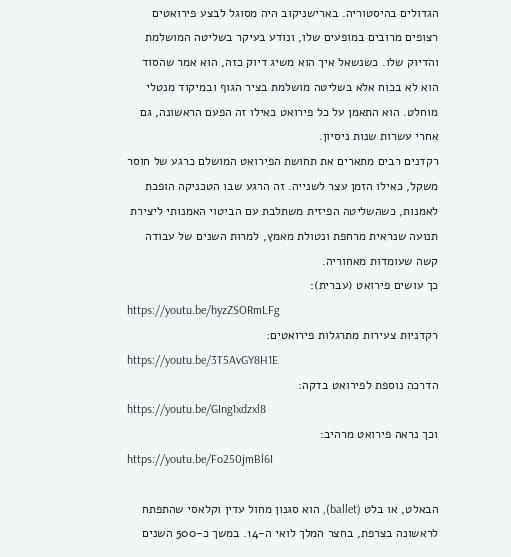הגדולים בהיסטוריה. בארישניקוב היה מסוגל לבצע פירואטים רצופים מרובים במופעים שלו, ונודע בעיקר בשליטה המושלמת והדיוק שלו. כשנשאל איך הוא משיג דיוק כזה, הוא אמר שהסוד הוא לא בכוח אלא בשליטה מושלמת בציר הגוף ובמיקוד מנטלי מוחלט. הוא התאמן על כל פירואט כאילו זה הפעם הראשונה, גם אחרי עשרות שנות ניסיון.
רקדנים רבים מתארים את תחושת הפירואט המושלם כרגע של חוסר משקל, כאילו הזמן עצר לשנייה. זה הרגע שבו הטכניקה הופכת לאמנות, כשהשליטה הפיזית משתלבת עם הביטוי האמנותי ליצירת תנועה שנראית מרחפת ונטולת מאמץ, למרות השנים של עבודה קשה שעומדות מאחוריה.
כך עושים פירואט (עברית):
https://youtu.be/hyzZSORmLFg
רקדניות צעירות מתרגלות פירואטים:
https://youtu.be/3T5AvGY8H1E
הדרכה נוספת לפירואט בדקה:
https://youtu.be/GIng1xdzxl8
וכך נראה פירואט מרהיב:
https://youtu.be/Fo250jmBl6I

הבאלט, או בלט (ballet), הוא סגנון מחול עדין וקלאסי שהתפתח לראשונה בצרפת, בחצר המלך לואי ה-14. במשך כ-500 השנים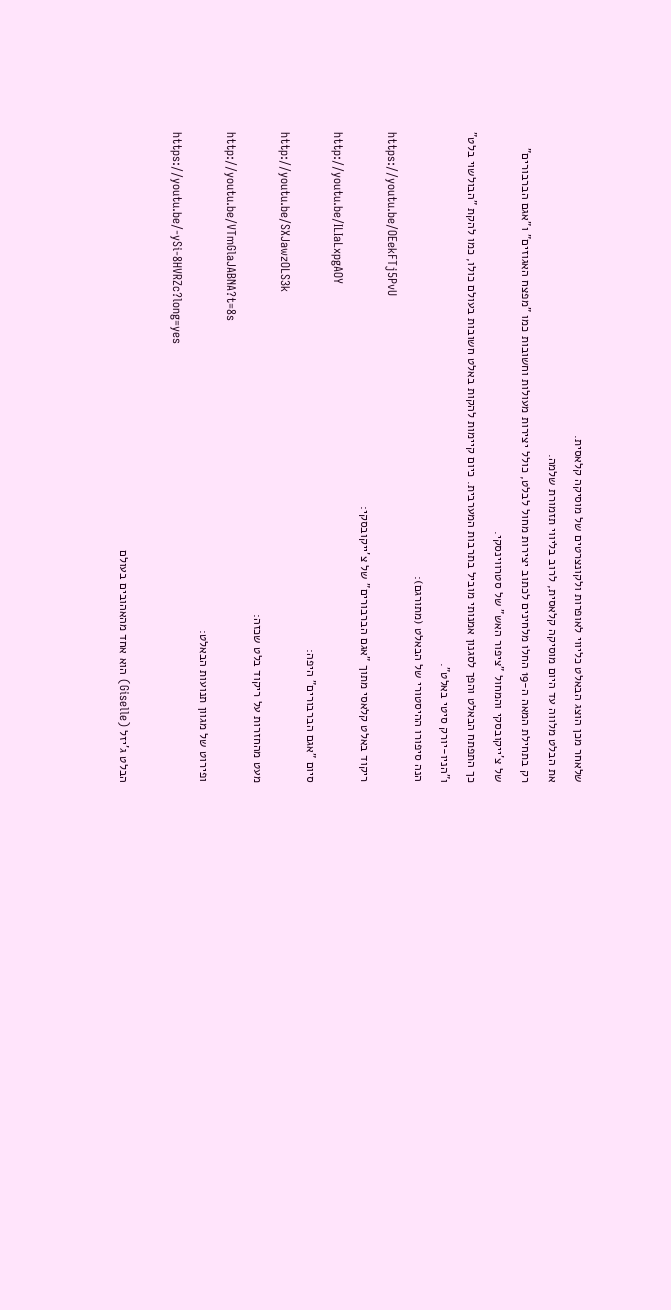שלאחר מכן הוצג הבאלט כליווי לאופרות ולקונצרטים של מוסיקה קלאסית.
את הבלט מלווה עד היום מוסיקה קלאסית, לרוב בליווי תזמורת שלמה.
רק בתחילת המאה ה-19 החלו מלחינים לכתוב יצירות מחול לבלט, כולל יצירות מעולות וחשובות כמו "מפצח האגוזים" ו"אגם הברבורים" של צ'ייקובסקי והמחול "ציפור האש" של סטרווינסקי.
כך התפתח הבאלט והפך לסגנון אמנותי מוביל בתרבות המערבית. כיום קיימות להקות באלט חשובות בעולם כולו, כמו להקת "הבולשוי בלט" ו"הניו-יורק סיטי באלט".
הנה סיפורו ההיסטורי של הבאלט (מתורגם):
https://youtu.be/OEekFTj5PvU
ריקוד באלט קלאסי מתוך "אגם הברבורים" של צ'ייקובסקי:
http://youtu.be/ILIaLxpgAOY
סיום "אגם הברבורים" היפה:
http://youtu.be/SXJawzOLS3k
מעט מהחזרות על ריקוד בלט שכזה:
http://youtu.be/VTmGlaJABNA?t=8s
ופירוט של מגוון תנועות הבאלט:
https://youtu.be/-ySi-8HVRZc?long=yes

הבלט ג'יזל (Giselle) הוא אחד מהאהובים בעולם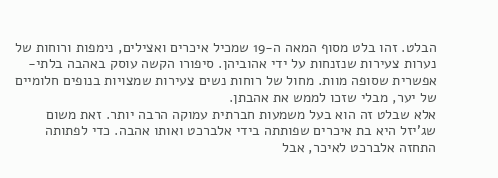הבלט. זהו בלט מסוף המאה ה-19 שמכיל איכרים ואצילים, נימפות ורוחות של נערות צעירות שנזנחות על ידי אהוביהן. סיפורו הקשה עוסק באהבה בלתי-אפשרית שסופה מוות. מחול של רוחות נשים צעירות שמצויות בנופים חלומיים של יער, מבלי שזכו לממש את אהבתן.
אלא שבלט זה הוא בעל משמעות חברתית עמוקה הרבה יותר. זאת משום שג'יזל היא בת איכרים שפותתה בידי אלברכט ואותו אהבה. כדי לפתותה התחזה אלברכט לאיכר, אבל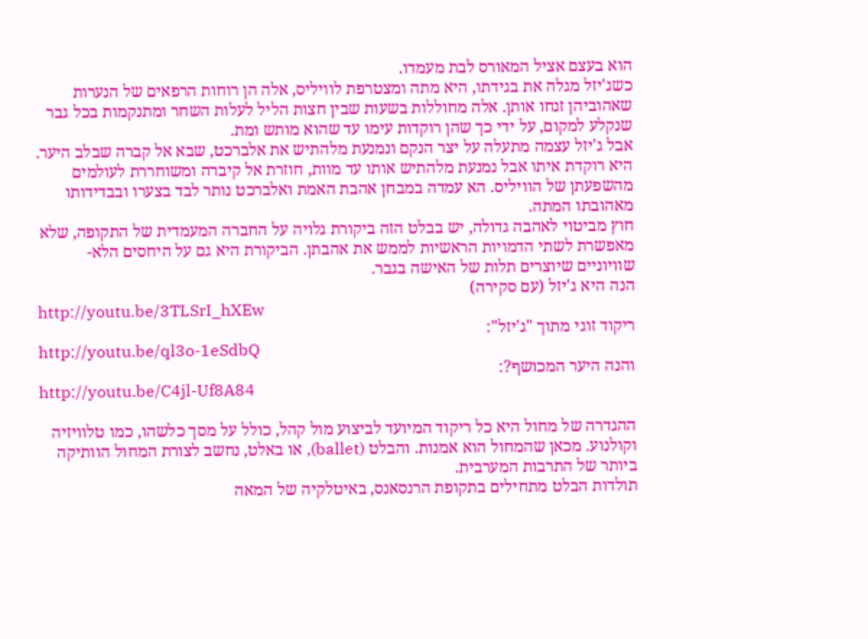הוא בעצם אציל המאורס לבת מעמדו.
כשג'יזל מגלה את בגידתו, היא מתה ומצטרפת לוויליס, אלה הן רוחות הרפאים של הנערות שאהוביהן זנחו אותן. אלה מחוללות בשעות שבין חצות הליל לעלות השחר ומתנקמות בכל גבר שנקלע למקום, על ידי כך שהן רוקדות עימו עד שהוא מותש ומת.
אבל ג'יזל עצמה מתעלה על יצר הנקם ונמנעת מלהתיש את אלברכט, שבא אל קברה שבלב היער. היא רוקדת איתו אבל נמנעת מלהתיש אותו עד מוות, חוזרת אל קיברה ומשוחררת לעולמים מהשפעתן של הוויליס. הא עמדה במבחן אהבת האמת ואלברכט נותר לבד בצערו ובבדידותו מאהובתו המתה.
חוץ מביטוי לאהבה גדולה, יש בבלט הזה ביקורת גלויה על החברה המעמדית של התקופה, שלא מאפשרת לשתי הדמויות הראשיות לממש את אהבתן. הביקורת היא גם על היחסים הלא-שוויוניים שיוצרים תלות של האישה בגבר.
הנה היא ג'יזל (עם סקירה)
http://youtu.be/3TLSrI_hXEw
ריקוד זוגי מתוך "ג'יזל":
http://youtu.be/ql3o-1eSdbQ
והנה היער המכושף?:
http://youtu.be/C4jl-Uf8A84

ההגדרה של מחול היא כל ריקוד המיועד לביצוע מול קהל, כולל על מסך כלשהו, כמו טלוויזיה וקולנוע. מכאן שהמחול הוא אמנות. והבלט (ballet), או באלט, נחשב לצורת המחול הוותיקה ביותר של התרבות המערבית.
תולדות הבלט מתחילים בתקופת הרנסאנס, באיטלקיה של המאה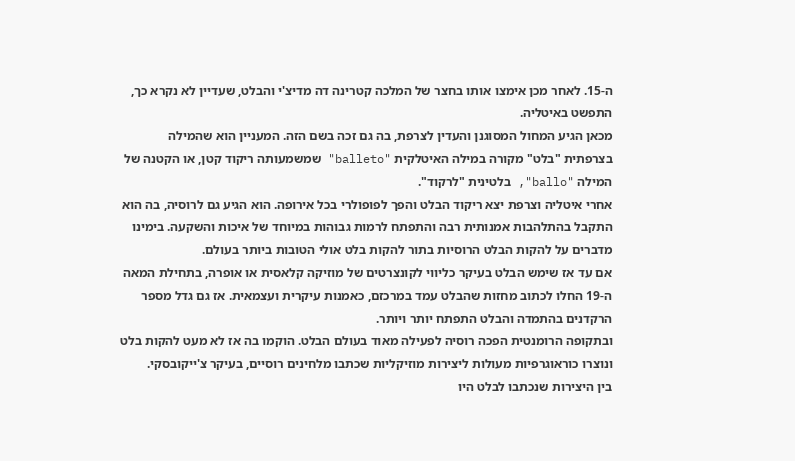ה-15. לאחר מכן אימצו אותו בחצר של המלכה קטרינה דה מדיצ'י והבלט, שעדיין לא נקרא כך, התפשט באיטליה.
מכאן הגיע המחול המסוגנן והעדין לצרפת, בה גם זכה בשם הזה. המעניין הוא שהמילה בצרפתית "בלט" מקורה במילה האיטלקית "balleto" שמשמעותה ריקוד קטן, או הקטנה של המילה "ballo", בלטינית "לרקוד".
אחרי איטליה וצרפת יצא ריקוד הבלט והפך לפופולרי בכל אירופה. הוא הגיע גם לרוסיה, בה הוא התקבל בהתלהבות אמנותית רבה והתפתח לרמות גבוהות במיוחד של איכות והשקעה. בימינו מדברים על להקות הבלט הרוסיות בתור להקות בלט אולי הטובות ביותר בעולם.
אם עד אז שימש הבלט בעיקר כליווי לקונצרטים של מוזיקה קלאסית או אופרה, בתחילת המאה ה-19 החלו לכתוב מחזות שהבלט עמד במרכזם, כאמנות עיקרית ועצמאית. אז גם גדל מספר הרקדנים בהתמדה והבלט התפתח יותר ויותר.
ובתקופה הרומנטית הפכה רוסיה לפעילה מאוד בעולם הבלט. הוקמו בה אז לא מעט להקות בלט ונוצרו כוראוגרפיות מעולות ליצירות מוזיקליות שכתבו מלחינים רוסיים, בעיקר צ'ייקובסקי.
בין היצירות שנכתבו לבלט היו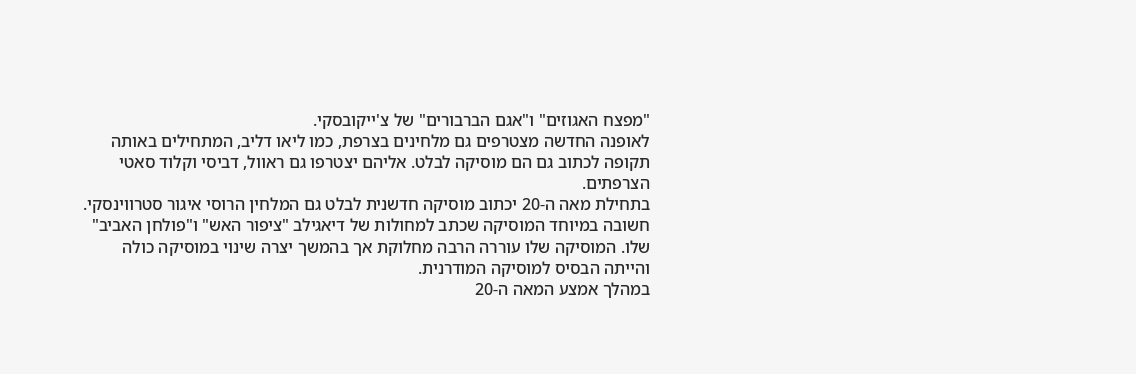"מפצח האגוזים" ו"אגם הברבורים" של צ'ייקובסקי.
לאופנה החדשה מצטרפים גם מלחינים בצרפת, כמו ליאו דליב, המתחילים באותה תקופה לכתוב גם הם מוסיקה לבלט. אליהם יצטרפו גם ראוול, דביסי וקלוד סאטי הצרפתים.
בתחילת מאה ה-20 יכתוב מוסיקה חדשנית לבלט גם המלחין הרוסי איגור סטרווינסקי. חשובה במיוחד המוסיקה שכתב למחולות של דיאגילב "ציפור האש" ו"פולחן האביב" שלו. המוסיקה שלו עוררה הרבה מחלוקת אך בהמשך יצרה שינוי במוסיקה כולה והייתה הבסיס למוסיקה המודרנית.
במהלך אמצע המאה ה-20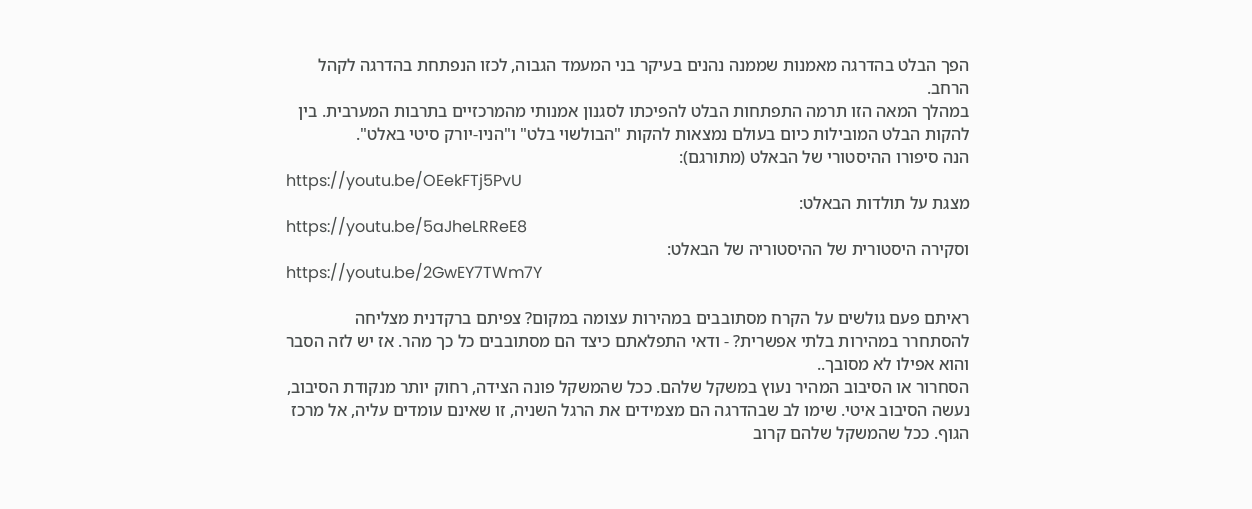הפך הבלט בהדרגה מאמנות שממנה נהנים בעיקר בני המעמד הגבוה, לכזו הנפתחת בהדרגה לקהל הרחב.
במהלך המאה הזו תרמה התפתחות הבלט להפיכתו לסגנון אמנותי מהמרכזיים בתרבות המערבית. בין להקות הבלט המובילות כיום בעולם נמצאות להקות "הבולשוי בלט" ו"הניו-יורק סיטי באלט".
הנה סיפורו ההיסטורי של הבאלט (מתורגם):
https://youtu.be/OEekFTj5PvU
מצגת על תולדות הבאלט:
https://youtu.be/5aJheLRReE8
וסקירה היסטורית של ההיסטוריה של הבאלט:
https://youtu.be/2GwEY7TWm7Y

ראיתם פעם גולשים על הקרח מסתובבים במהירות עצומה במקום? צפיתם ברקדנית מצליחה להסתחרר במהירות בלתי אפשרית? - ודאי התפלאתם כיצד הם מסתובבים כל כך מהר. אז יש לזה הסבר והוא אפילו לא מסובך..
הסחרור או הסיבוב המהיר נעוץ במשקל שלהם. ככל שהמשקל פונה הצידה, רחוק יותר מנקודת הסיבוב, נעשה הסיבוב איטי. שימו לב שבהדרגה הם מצמידים את הרגל השניה, זו שאינם עומדים עליה, אל מרכז הגוף. ככל שהמשקל שלהם קרוב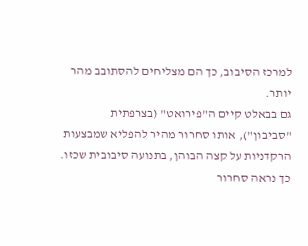למרכז הסיבוב, כך הם מצליחים להסתובב מהר יותר.
גם בבאלט קיים ה"פירואט" (בצרפתית "סביבון"), אותו סחרור מהיר להפליא שמבצעות הרקדניות על קצה הבוהן, בתנועה סיבובית שכזו.
כך נראה סחרור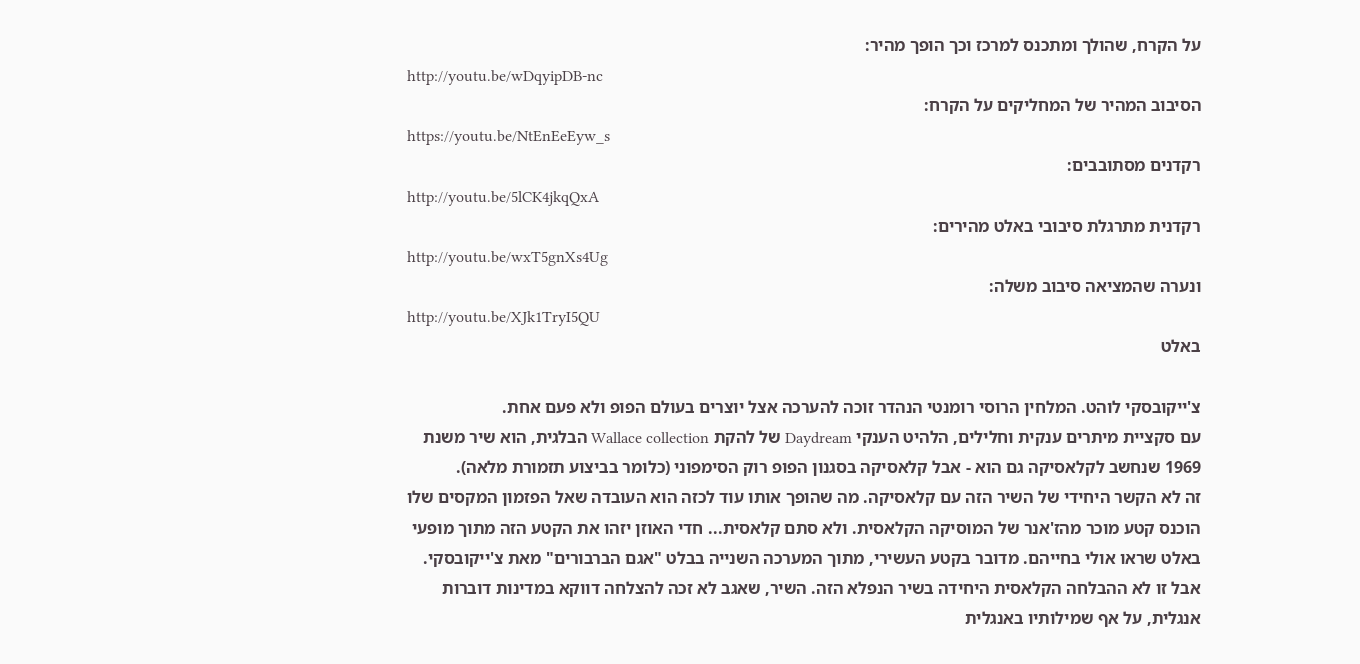על הקרח, שהולך ומתכנס למרכז וכך הופך מהיר:
http://youtu.be/wDqyipDB-nc
הסיבוב המהיר של המחליקים על הקרח:
https://youtu.be/NtEnEeEyw_s
רקדנים מסתובבים:
http://youtu.be/5lCK4jkqQxA
רקדנית מתרגלת סיבובי באלט מהירים:
http://youtu.be/wxT5gnXs4Ug
ונערה שהמציאה סיבוב משלה:
http://youtu.be/XJk1TryI5QU
באלט

צ'ייקובסקי לוהט. המלחין הרוסי רומנטי הנהדר זוכה להערכה אצל יוצרים בעולם הפופ ולא פעם אחת.
עם סקציית מיתרים ענקית וחלילים, הלהיט הענקי Daydream של להקת Wallace collection הבלגית, הוא שיר משנת 1969 שנחשב לקלאסיקה גם הוא - אבל קלאסיקה בסגנון הפופ רוק הסימפוני (כלומר בביצוע תזמורת מלאה).
זה לא הקשר היחידי של השיר הזה עם קלאסיקה. מה שהופך אותו עוד לכזה הוא העובדה שאל הפזמון המקסים שלו הוכנס קטע מוכר מהז'אנר של המוסיקה הקלאסית. ולא סתם קלאסית... חדי האוזן יזהו את הקטע הזה מתוך מופעי באלט שראו אולי בחייהם. מדובר בקטע העשירי, מתוך המערכה השנייה בבלט "אגם הברבורים" מאת צ'ייקובסקי.
אבל זו לא ההבלחה הקלאסית היחידה בשיר הנפלא הזה. השיר, שאגב לא זכה להצלחה דווקא במדינות דוברות אנגלית, על אף שמילותיו באנגלית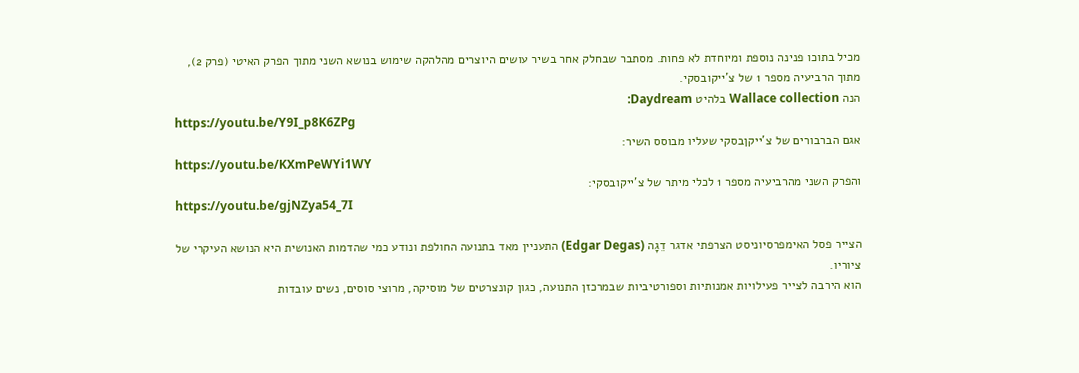מכיל בתוכו פנינה נוספת ומיוחדת לא פחות. מסתבר שבחלק אחר בשיר עושים היוצרים מהלהקה שימוש בנושא השני מתוך הפרק האיטי (פרק 2), מתוך הרביעיה מספר 1 של צ'ייקובסקי.
הנה Wallace collection בלהיט Daydream:
https://youtu.be/Y9I_p8K6ZPg
אגם הברבורים של צ'ייקןבסקי שעליו מבוסס השיר:
https://youtu.be/KXmPeWYi1WY
והפרק השני מהרביעיה מספר 1 לכלי מיתר של צ'ייקובסקי:
https://youtu.be/gjNZya54_7I

הצייר פסל האימפרסיוניסט הצרפתי אדגר דֵגָה (Edgar Degas) התעניין מאד בתנועה החולפת ונודע כמי שהדמות האנושית היא הנושא העיקרי של ציוריו.
הוא הירבה לצייר פעילויות אמנותיות וספורטיביות שבמרכזן התנועה, כגון קונצרטים של מוסיקה, מרוצי סוסים, נשים עובדות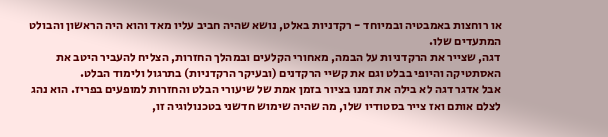או רוחצות באמבטיה ובמיוחד - רקדניות באלט, נושא שהיה חביב עליו מאד והוא היה הראשון והבולט המתעדים שלו.
דגה, שצייר את הרקדניות על הבמה, מאחורי הקלעים ובמהלך החזרות, הצליח להעביר היטב את האסתטיקה והיופי בבלט וגם את קשיי הרקדנים (ובעיקר הרקדניות) בתרגול ולימוד הבלט.
אבל אדגר דגה לא בילה את זמנו בציור בזמן אמת של שיעורי הבלט והחזרות למופעים בפריז. הוא נהג לצלם אותם ואז צייר בסטודיו שלו, מה שהיה שימוש חדשני בטכנולוגיה זו,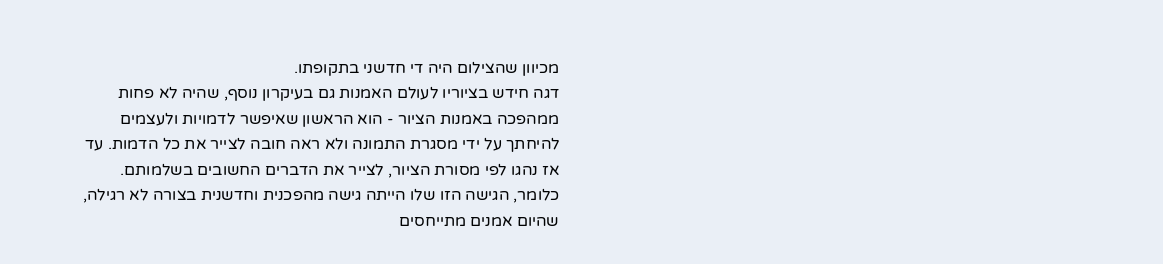מכיוון שהצילום היה די חדשני בתקופתו.
דגה חידש בציוריו לעולם האמנות גם בעיקרון נוסף, שהיה לא פחות ממהפכה באמנות הציור - הוא הראשון שאיפשר לדמויות ולעצמים להיחתך על ידי מסגרת התמונה ולא ראה חובה לצייר את כל הדמות. עד אז נהגו לפי מסורת הציור, לצייר את הדברים החשובים בשלמותם. כלומר, הגישה הזו שלו הייתה גישה מהפכנית וחדשנית בצורה לא רגילה, שהיום אמנים מתייחסים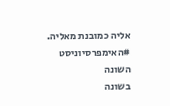אליה כמובנת מאליה.
#האימפרסיוניסט השונה
בשונה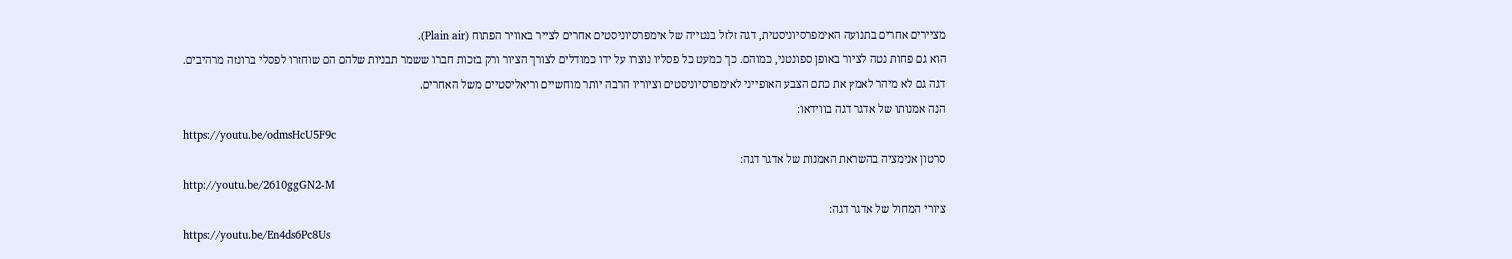מציירים אחרים בתנועה האימפרסיוניסטית, דגה זלזל בנטייה של אימפרסיוניסטים אחרים לצייר באוויר הפתוח (Plain air).
הוא גם פחות נטה לציור באופן ספונטני, כמוהם. כך כמעט כל פסליו נוצרו על ידו כמודלים לצורך הציור ורק בזכות חברו ששמר תבניות שלהם הם שוחזרו לפסלי ברונזה מרהיבים.
דגה גם לא מיהר לאמץ את כתם הצבע האופייני לאימפרסיוניסטים וציוריו הרבה יותר מוחשיים וריאליסטיים משל האחרים.
הנה אמנותו של אדגר דגה בווידאו:
https://youtu.be/odmsHcU5F9c
סרטון אנימציה בהשראת האמנות של אדגר דגה:
http://youtu.be/2610ggGN2-M
ציורי המחול של אדגר דגה:
https://youtu.be/En4ds6Pc8Us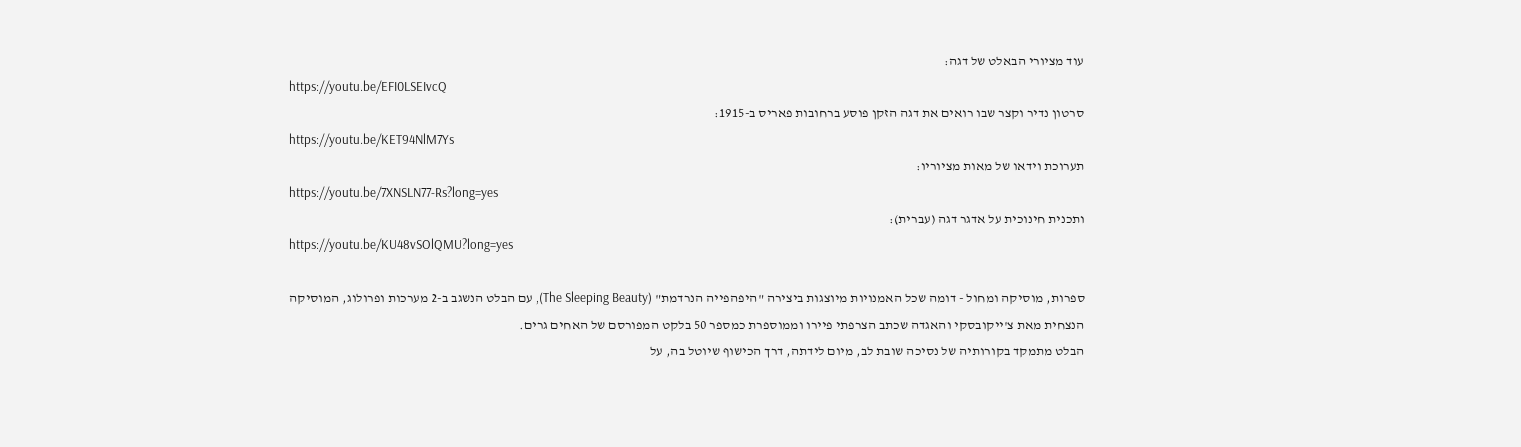עוד מציורי הבאלט של דגה:
https://youtu.be/EFI0LSEIvcQ
סרטון נדיר וקצר שבו רואים את דגה הזקן פוסע ברחובות פאריס ב-1915:
https://youtu.be/KET94NlM7Ys
תערוכת וידאו של מאות מציוריו:
https://youtu.be/7XNSLN77-Rs?long=yes
ותכנית חינוכית על אדגר דגה (עברית):
https://youtu.be/KU48vSOlQMU?long=yes

ספרות, מוסיקה ומחול - דומה שכל האמנויות מיוצגות ביצירה "היפהפייה הנרדמת" (The Sleeping Beauty), עם הבלט הנשגב ב-2 מערכות ופרולוג, המוסיקה הנצחית מאת צ'ייקובסקי והאגדה שכתב הצרפתי פיירו וממוספרת כמספר 50 בלקט המפורסם של האחים גרים.
הבלט מתמקד בקורותיה של נסיכה שובת לב, מיום לידתה, דרך הכישוף שיוטל בה, על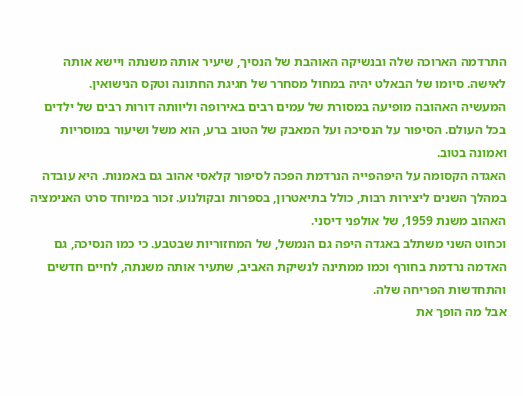התרדמה הארוכה שלה ובנשיקה האוהבת של הנסיך, שיעיר אותה משנתה ויישא אותה לאישה. סיומו של הבאלט יהיה במחול מסחרר של חגיגת החתונה וטקס הנישואין.
המעשיה האהובה מופיעה במסורת של עמים רבים באירופה וליוותה דורות רבים של ילדים בכל העולם. הסיפור על הנסיכה ועל המאבק של הטוב ברע, הוא משל ושיעור במוסריות ואמונה בטוב.
האגדה הקסומה על היפהפייה הנרדמת הפכה לסיפור קלאסי אהוב גם באמנות. היא עובדה במהלך השנים ליצירות רבות, כולל בתיאטרון, בספרות ובקולנוע. זכור במיוחד סרט האנימציה האהוב משנת 1959, של אולפני דיסני.
וכחוט השני משתלב באגדה היפה גם הנמשל, של המחזוריות שבטבע. כי כמו הנסיכה, גם האדמה נרדמת בחורף וכמו ממתינה לנשיקת האביב, שתעיר אותה משנתה, לחיים חדשים והתחדשות הפריחה שלה.
אבל מה הופך את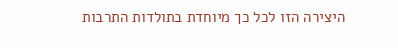היצירה הזו לכל כך מיוחדת בתולדות התרבות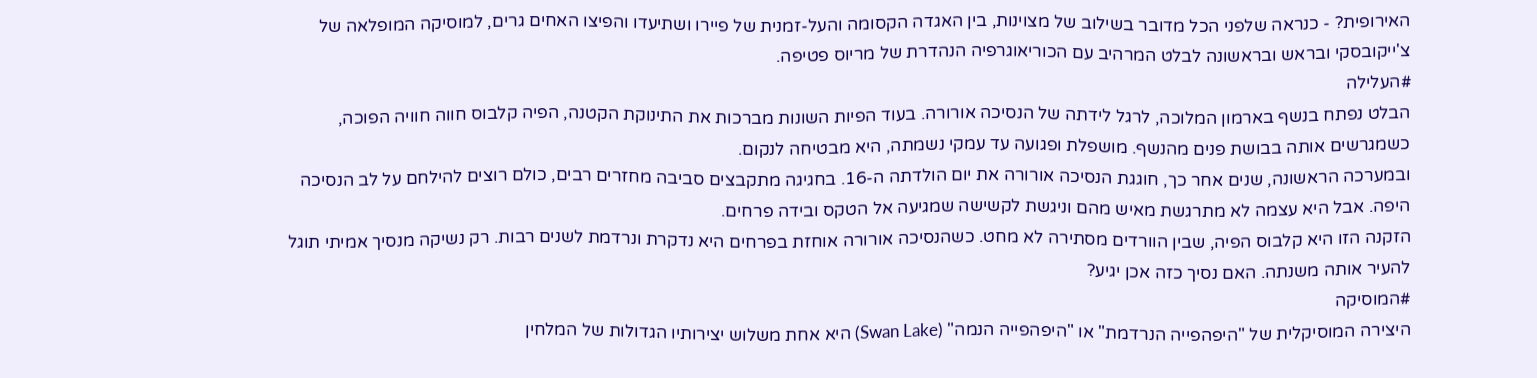האירופית? - כנראה שלפני הכל מדובר בשילוב של מצוינות, בין האגדה הקסומה והעל-זמנית של פיירו ושתיעדו והפיצו האחים גרים, למוסיקה המופלאה של צ'ייקובסקי ובראש ובראשונה לבלט המרהיב עם הכוריאוגרפיה הנהדרת של מריוס פטיפה.
#העלילה
הבלט נפתח בנשף בארמון המלוכה, לרגל לידתה של הנסיכה אורורה. בעוד הפיות השונות מברכות את התינוקת הקטנה, הפיה קלבוס חווה חוויה הפוכה, כשמגרשים אותה בבושת פנים מהנשף. מושפלת ופגועה עד עמקי נשמתה, היא מבטיחה לנקום.
ובמערכה הראשונה, שנים אחר כך, חוגגת הנסיכה אורורה את יום הולדתה ה-16. בחגיגה מתקבצים סביבה מחזרים רבים, כולם רוצים להילחם על לב הנסיכה היפה. אבל היא עצמה לא מתרגשת מאיש מהם וניגשת לקשישה שמגיעה אל הטקס ובידה פרחים.
הזקנה הזו היא קלבוס הפיה, שבין הוורדים מסתירה לא מחט. כשהנסיכה אורורה אוחזת בפרחים היא נדקרת ונרדמת לשנים רבות. רק נשיקה מנסיך אמיתי תוגל להעיר אותה משנתה. האם נסיך כזה אכן יגיע?
#המוסיקה
היצירה המוסיקלית של "היפהפייה הנרדמת" או "היפהפייה הנמה" (Swan Lake) היא אחת משלוש יצירותיו הגדולות של המלחין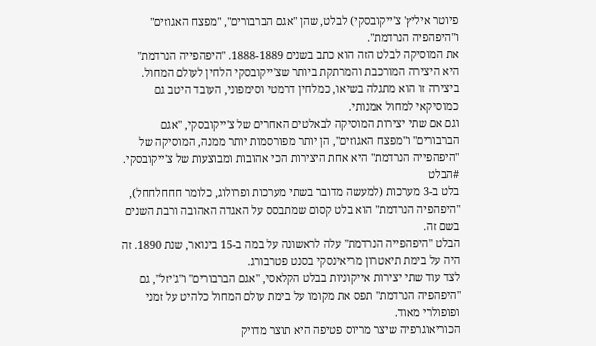פיוטר איליץ' צ'ייקובסקי) לבלט, שהן "אגם הברבורים", "מפצח האגוזים" ו"היפהפיה הנרדמת".
את המוסיקה לבלט הזה הוא כתב בשנים 1888-1889. "היפהפייה הנרדמת" היא היצירה המורכבת והמרתקת ביותר שצ'ייקובסקי הלחין לעולם המחול. ביצירה זו הוא מתגלה בשיאו, כמלחין דרמטי וסימפוני, העובד היטב גם כמוסיקאי למחול אמנותי.
וגם אם שתי יצירות המוסיקה לבאלטים האחרים של צ'ייקובסקי, "אגם הברבורים" ו"מפצח האגוזים", הן יותר מפורסמות יותר ממנה, המוסיקה של "היפהפייה הנרדמת" היא אחת היצירות הכי אהובות ומבוצעות של צ'ייקובסקי.
#הבלט
בלט ב-3 מערכות (למעשה מדובר בשתי מערכות ופרולוג, כלומר חחחלחחל), "היפהפיה הנרדמת" הוא בלט קסום שמתבסס על האגדה האהובה ורבת השנים בשם זה.
הבלט "היפהפייה הנרדמת" עלה לראשונה על במה ב-15 בינואר, שנת 1890. זה היה על בימת תיאטרון מריאינסקי בסנט פטרבורג.
לצד עוד שתי יצירות אייקוניות בבלט הקלאסי, "אגם הברבורים" ו"ג'יזל", גם "היפהפיה הנרדמת" תפס את מקומו על בימת עולם המחול כלהיט על זמני ופופולרי מאוד.
הכוריאוגרפיה שיצר מריוס פטיפה היא תוצר מדויק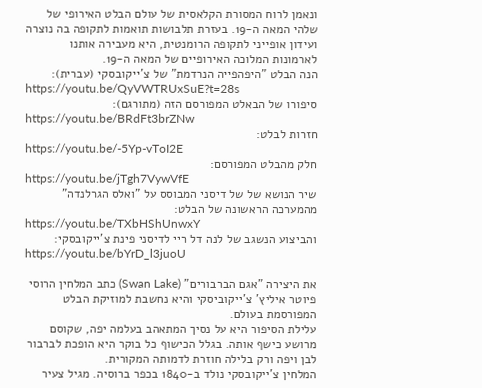ונאמן לרוח המסורת הקלאסית של עולם הבלט האירופי של שלהי המאה ה-19. בעזרת תלבושות תואמות לתקופה בה נוצרה ועידון אופייני לתקופה הרומנטית, היא מעבירה אותנו לארמונות המלוכה האירופיים של המאה ה-19.
הנה הבלט "היפהפייה הנרדמת" של צ'ייקובסקי (עברית):
https://youtu.be/QyVWTRUxSuE?t=28s
סיפורו של הבאלט המפורסם הזה (מתורגם):
https://youtu.be/BRdFt3brZNw
חזרות לבלט:
https://youtu.be/-5Yp-vToI2E
חלק מהבלט המפורסם:
https://youtu.be/jTgh7VywVfE
שיר הנושא של של דיסני המבוסס על "ואלס הגרלנדה" מהמערכה הראשונה של הבלט:
https://youtu.be/TXbHShUnwxY
והביצוע הנשגב של לנה דל ריי לדיסני פינת צ'ייקובסקי:
https://youtu.be/bYrD_l3juoU

את היצירה "אגם הברבורים" (Swan Lake) כתב המלחין הרוסי פיוטר איליץ' צ'ייקוביסקי והיא נחשבת למוזיקת הבלט המפורסמת בעולם.
עלילת הסיפור היא על נסיך המתאהב בעלמה יפה, שקוסם מרושע כישף אותה. בגלל הכישוף כל בוקר היא הופכת לברבור לבן ויפה ורק בלילה חוזרת לדמותה המקורית.
המלחין צ'ייקובסקי נולד ב-1840 בכפר ברוסיה. מגיל צעיר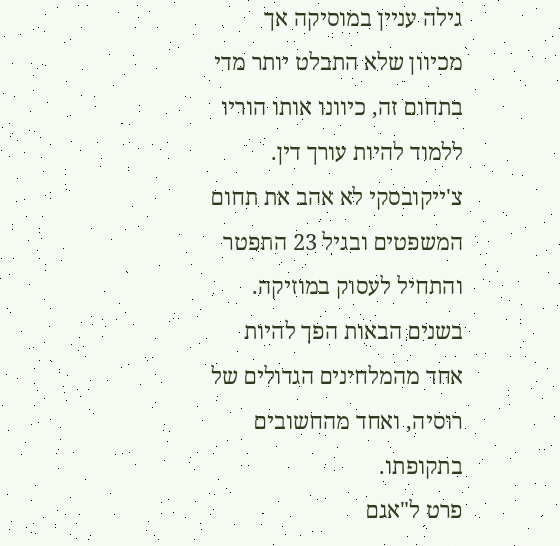גילה עניין במוסיקה אך מכיוון שלא התבלט יותר מדי בתחום זה, כיוונו אותו הוריו ללמוד להיות עורך דין. צ'ייקובסקי לא אהב את תחום המשפטים ובגיל 23 התפטר והתחיל לעסוק במוזיקה. בשנים הבאות הפך להיות אחד מהמלחינים הגדולים של רוסיה, ואחד מהחשובים בתקופתו.
פרט ל"אגם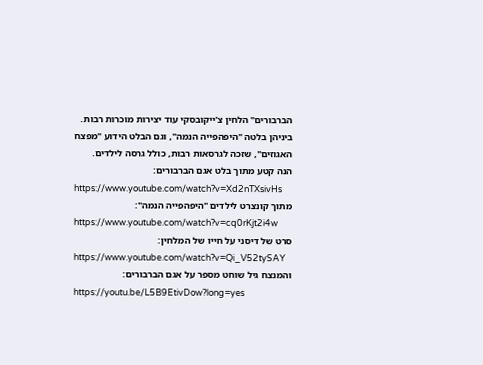הברבורים" הלחין צ'ייקובסקי עוד יצירות מוכרות רבות. ביניהן בלטה "היפהפייה הנמה", וגם הבלט הידוע "מפצח האגוזים", שזכה לגרסאות רבות, כולל גרסה לילדים.
הנה קטע מתוך בלט אגם הברבורים:
https://www.youtube.com/watch?v=Xd2nTXsivHs
מתוך קונצרט לילדים "היפהפייה הנמה":
https://www.youtube.com/watch?v=cq0rKjt2i4w
סרט של דיסני על חייו של המלחין:
https://www.youtube.com/watch?v=Qi_V52tySAY
והמנצח גיל שוחט מספר על אגם הברבורים:
https://youtu.be/L5B9EtivDow?long=yes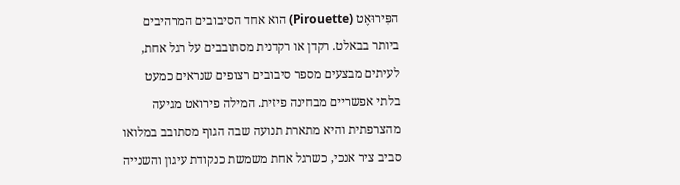הפִּירוּאֶט (Pirouette) הוא אחד הסיבובים המרהיבים ביותר בבאלט. רקדן או רקדנית מסתובבים על רגל אחת, לעיתים מבצעים מספר סיבובים רצופים שנראים כמעט בלתי אפשריים מבחינה פיזית. המילה פירואט מגיעה מהצרפתית והיא מתארת תנועה שבה הגוף מסתובב במלואו סביב ציר אנכי, כשרגל אחת משמשת כנקודת עיגון והשנייה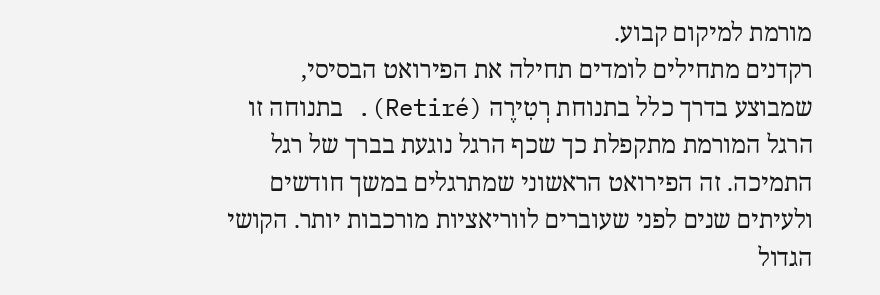מורמת למיקום קבוע.
רקדנים מתחילים לומדים תחילה את הפירואט הבסיסי, שמבוצע בדרך כלל בתנוחת רְטִירֶה (Retiré). בתנוחה זו הרגל המורמת מתקפלת כך שכף הרגל נוגעת בברך של רגל התמיכה. זה הפירואט הראשוני שמתרגלים במשך חודשים ולעיתים שנים לפני שעוברים לווריאציות מורכבות יותר. הקושי הגדול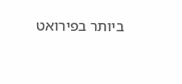ביותר בפירואט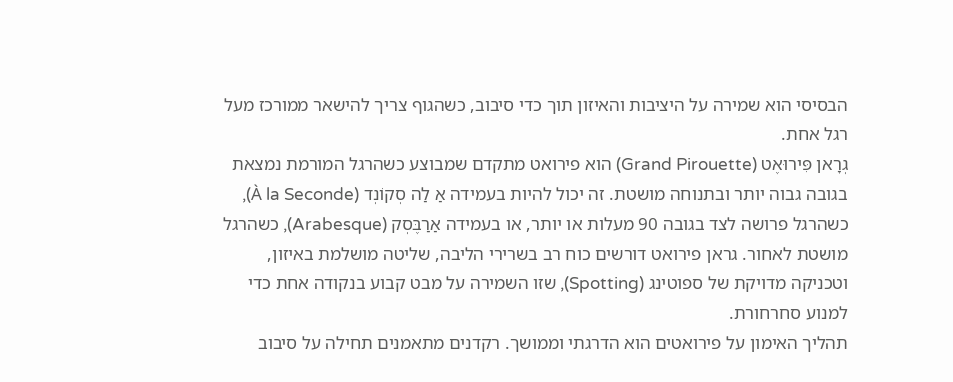הבסיסי הוא שמירה על היציבות והאיזון תוך כדי סיבוב, כשהגוף צריך להישאר ממורכז מעל רגל אחת.
גְרָאן פִּירוּאֶט (Grand Pirouette) הוא פירואט מתקדם שמבוצע כשהרגל המורמת נמצאת בגובה גבוה יותר ובתנוחה מושטת. זה יכול להיות בעמידה אַ לַה סְקוֹנְד (À la Seconde), כשהרגל פרושה לצד בגובה 90 מעלות או יותר, או בעמידה אַרַבֶּסְק (Arabesque), כשהרגל מושטת לאחור. גראן פירואט דורשים כוח רב בשרירי הליבה, שליטה מושלמת באיזון, וטכניקה מדויקת של ספוטינג (Spotting), שזו השמירה על מבט קבוע בנקודה אחת כדי למנוע סחרחורת.
תהליך האימון על פירואטים הוא הדרגתי וממושך. רקדנים מתאמנים תחילה על סיבוב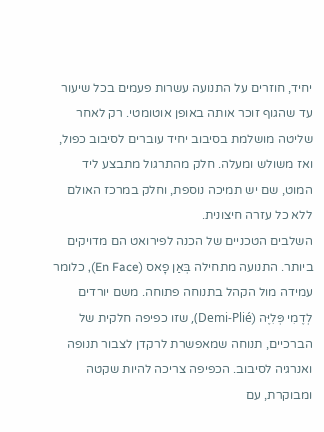יחיד, חוזרים על התנועה עשרות פעמים בכל שיעור עד שהגוף זוכר אותה באופן אוטומטי. רק לאחר שליטה מושלמת בסיבוב יחיד עוברים לסיבוב כפול, ואז משולש ומעלה. חלק מהתרגול מתבצע ליד המוט, שם יש תמיכה נוספת, וחלק במרכז האולם ללא כל עזרה חיצונית.
השלבים הטכניים של הכנה לפירואט הם מדויקים ביותר. התנועה מתחילה בְּאַן פָאס (En Face), כלומר עמידה מול הקהל בתנוחה פתוחה. משם יורדים לְדֶמִי פְּלִיֶּה (Demi-Plié), שזו כפיפה חלקית של הברכיים, תנוחה שמאפשרת לרקדן לצבור תנופה ואנרגיה לסיבוב. הכפיפה צריכה להיות שקטה ומבוקרת, עם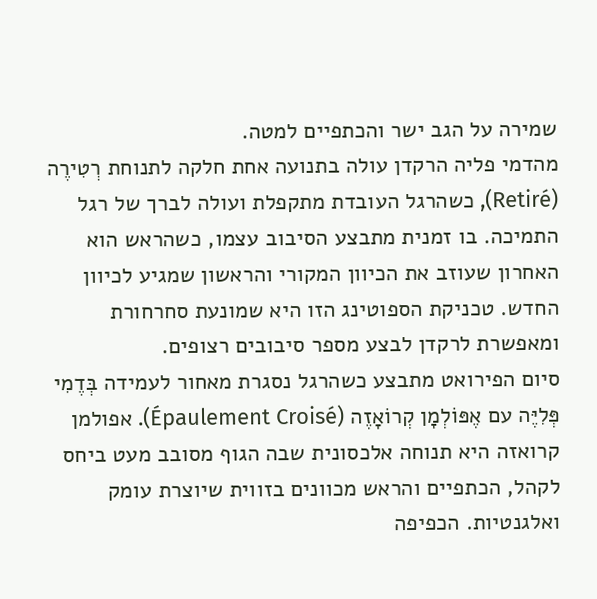שמירה על הגב ישר והכתפיים למטה.
מהדמי פליה הרקדן עולה בתנועה אחת חלקה לתנוחת רְטִירֶה (Retiré), כשהרגל העובדת מתקפלת ועולה לברך של רגל התמיכה. בו זמנית מתבצע הסיבוב עצמו, כשהראש הוא האחרון שעוזב את הכיוון המקורי והראשון שמגיע לכיוון החדש. טכניקת הספוטינג הזו היא שמונעת סחרחורת ומאפשרת לרקדן לבצע מספר סיבובים רצופים.
סיום הפירואט מתבצע כשהרגל נסגרת מאחור לעמידה בְּדֶמִי פְּלִיֶּה עם אֶפּוֹלְמָן קְרוֹאָזֶה (Épaulement Croisé). אפולמן קרואזה היא תנוחה אלכסונית שבה הגוף מסובב מעט ביחס לקהל, הכתפיים והראש מכוונים בזווית שיוצרת עומק ואלגנטיות. הכפיפה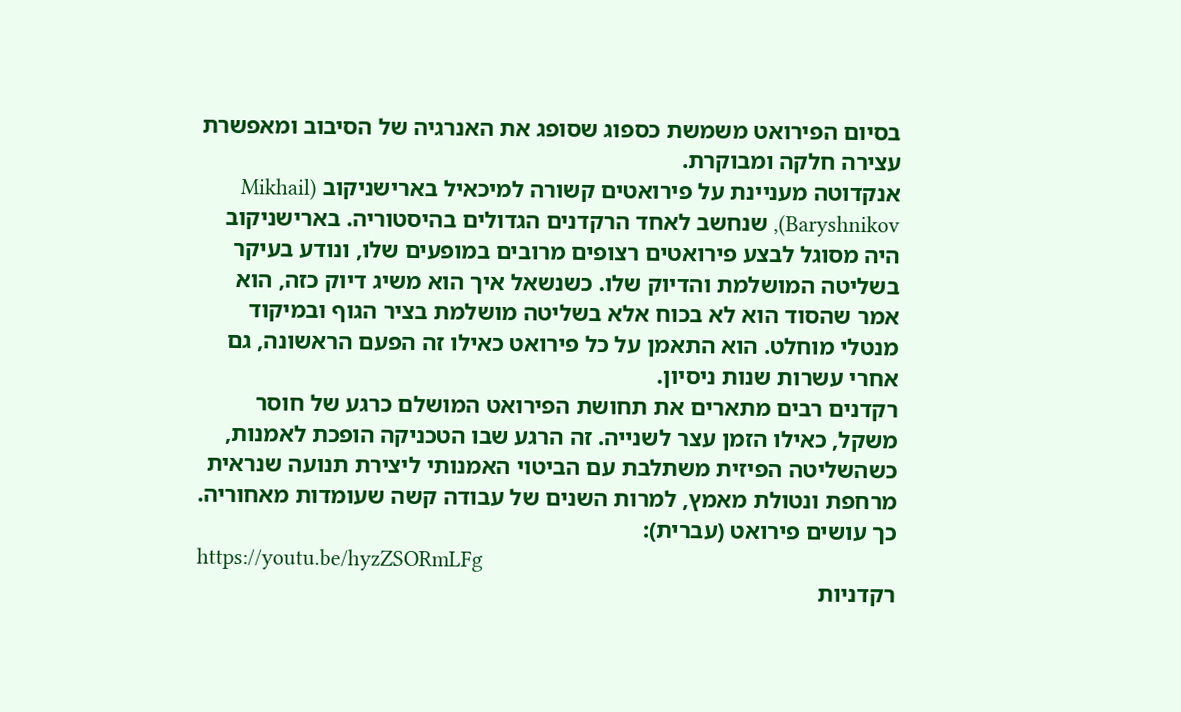בסיום הפירואט משמשת כספוג שסופג את האנרגיה של הסיבוב ומאפשרת עצירה חלקה ומבוקרת.
אנקדוטה מעניינת על פירואטים קשורה למיכאיל בארישניקוב (Mikhail Baryshnikov), שנחשב לאחד הרקדנים הגדולים בהיסטוריה. בארישניקוב היה מסוגל לבצע פירואטים רצופים מרובים במופעים שלו, ונודע בעיקר בשליטה המושלמת והדיוק שלו. כשנשאל איך הוא משיג דיוק כזה, הוא אמר שהסוד הוא לא בכוח אלא בשליטה מושלמת בציר הגוף ובמיקוד מנטלי מוחלט. הוא התאמן על כל פירואט כאילו זה הפעם הראשונה, גם אחרי עשרות שנות ניסיון.
רקדנים רבים מתארים את תחושת הפירואט המושלם כרגע של חוסר משקל, כאילו הזמן עצר לשנייה. זה הרגע שבו הטכניקה הופכת לאמנות, כשהשליטה הפיזית משתלבת עם הביטוי האמנותי ליצירת תנועה שנראית מרחפת ונטולת מאמץ, למרות השנים של עבודה קשה שעומדות מאחוריה.
כך עושים פירואט (עברית):
https://youtu.be/hyzZSORmLFg
רקדניות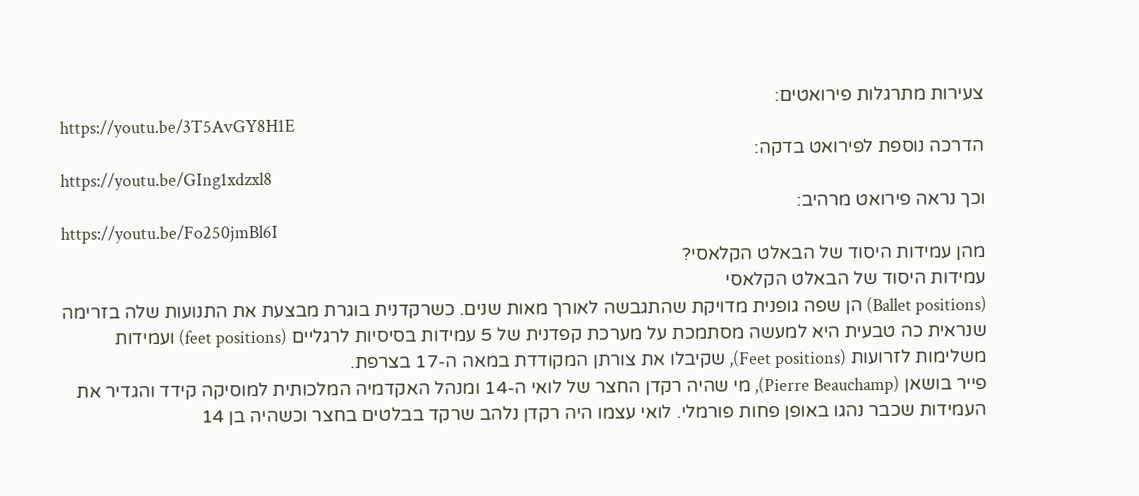צעירות מתרגלות פירואטים:
https://youtu.be/3T5AvGY8H1E
הדרכה נוספת לפירואט בדקה:
https://youtu.be/GIng1xdzxl8
וכך נראה פירואט מרהיב:
https://youtu.be/Fo250jmBl6I
מהן עמידות היסוד של הבאלט הקלאסי?
עמידות היסוד של הבאלט הקלאסי
(Ballet positions) הן שפה גופנית מדויקת שהתגבשה לאורך מאות שנים. כשרקדנית בוגרת מבצעת את התנועות שלה בזרימה שנראית כה טבעית היא למעשה מסתמכת על מערכת קפדנית של 5 עמידות בסיסיות לרגליים (feet positions) ועמידות משלימות לזרועות (Feet positions), שקיבלו את צורתן המקודדת במאה ה-17 בצרפת.
פייר בושאן (Pierre Beauchamp), מי שהיה רקדן החצר של לואי ה-14 ומנהל האקדמיה המלכותית למוסיקה קידד והגדיר את העמידות שכבר נהגו באופן פחות פורמלי. לואי עצמו היה רקדן נלהב שרקד בבלטים בחצר וכשהיה בן 14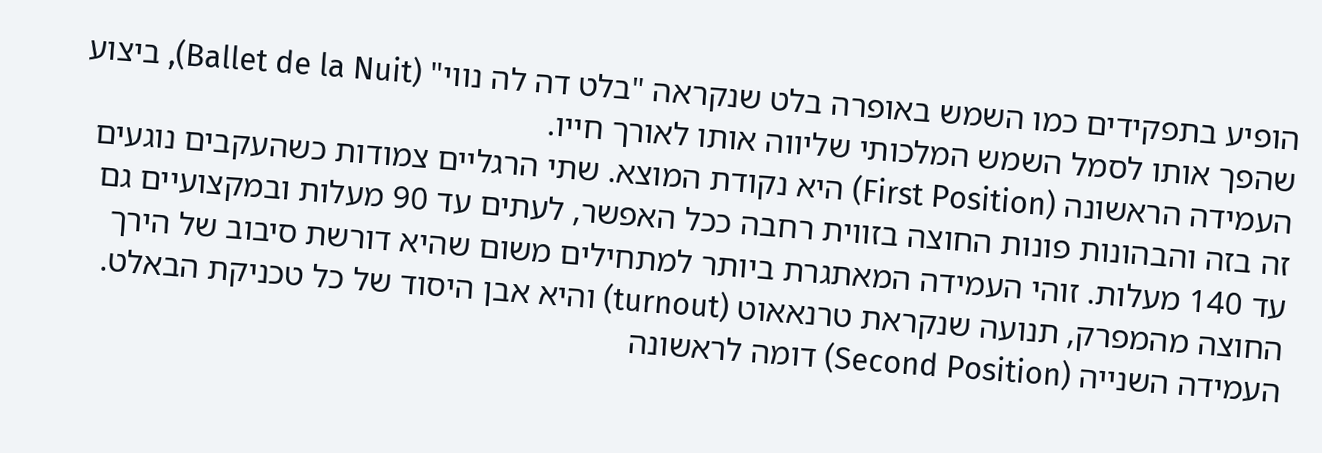הופיע בתפקידים כמו השמש באופרה בלט שנקראה "בלט דה לה נווי" (Ballet de la Nuit), ביצוע שהפך אותו לסמל השמש המלכותי שליווה אותו לאורך חייו.
העמידה הראשונה (First Position) היא נקודת המוצא. שתי הרגליים צמודות כשהעקבים נוגעים זה בזה והבהונות פונות החוצה בזווית רחבה ככל האפשר, לעתים עד 90 מעלות ובמקצועיים גם עד 140 מעלות. זוהי העמידה המאתגרת ביותר למתחילים משום שהיא דורשת סיבוב של הירך החוצה מהמפרק, תנועה שנקראת טרנאאוט (turnout) והיא אבן היסוד של כל טכניקת הבאלט.
העמידה השנייה (Second Position) דומה לראשונה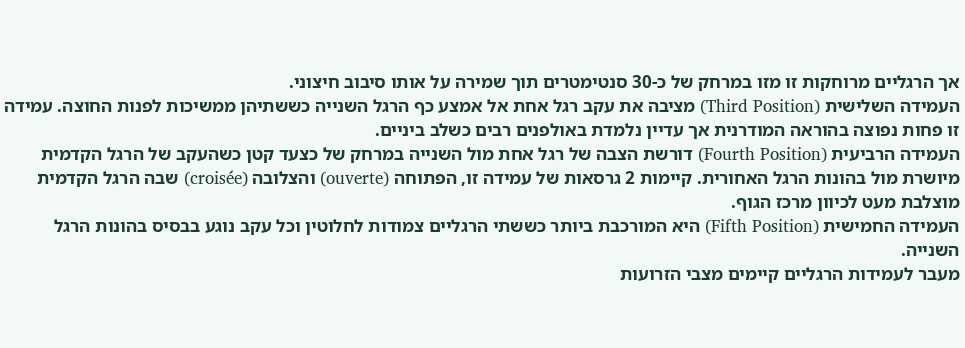אך הרגליים מרוחקות זו מזו במרחק של כ-30 סנטימטרים תוך שמירה על אותו סיבוב חיצוני.
העמידה השלישית (Third Position) מציבה את עקב רגל אחת אל אמצע כף הרגל השנייה כששתיהן ממשיכות לפנות החוצה. עמידה זו פחות נפוצה בהוראה המודרנית אך עדיין נלמדת באולפנים רבים כשלב ביניים.
העמידה הרביעית (Fourth Position) דורשת הצבה של רגל אחת מול השנייה במרחק של כצעד קטן כשהעקב של הרגל הקדמית מיושרת מול בהונות הרגל האחורית. קיימות 2 גרסאות של עמידה זו, הפתוחה (ouverte) והצלובה (croisée) שבה הרגל הקדמית מוצלבת מעט לכיוון מרכז הגוף.
העמידה החמישית (Fifth Position) היא המורכבת ביותר כששתי הרגליים צמודות לחלוטין וכל עקב נוגע בבסיס בהונות הרגל השנייה.
מעבר לעמידות הרגליים קיימים מצבי הזרועות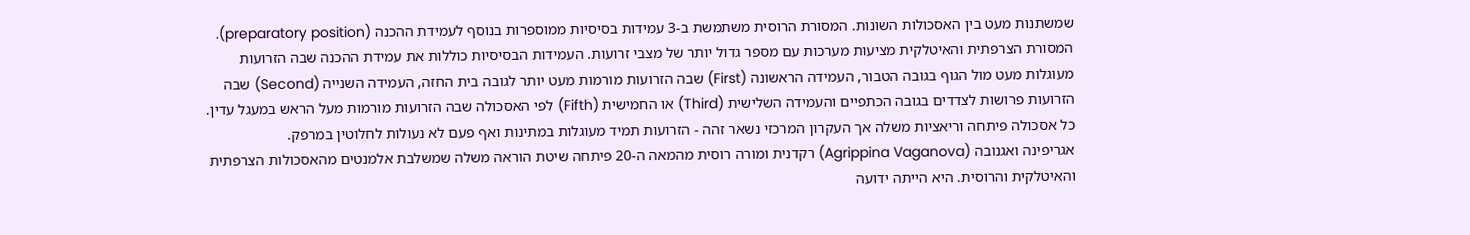שמשתנות מעט בין האסכולות השונות. המסורת הרוסית משתמשת ב-3 עמידות בסיסיות ממוספרות בנוסף לעמידת ההכנה (preparatory position).
המסורת הצרפתית והאיטלקית מציעות מערכות עם מספר גדול יותר של מצבי זרועות. העמידות הבסיסיות כוללות את עמידת ההכנה שבה הזרועות מעוגלות מעט מול הגוף בגובה הטבור, העמידה הראשונה (First) שבה הזרועות מורמות מעט יותר לגובה בית החזה, העמידה השנייה (Second) שבה הזרועות פרושות לצדדים בגובה הכתפיים והעמידה השלישית (Third) או החמישית (Fifth) לפי האסכולה שבה הזרועות מורמות מעל הראש במעגל עדין.
כל אסכולה פיתחה וריאציות משלה אך העקרון המרכזי נשאר זהה - הזרועות תמיד מעוגלות במתינות ואף פעם לא נעולות לחלוטין במרפק.
אגריפינה ואגנובה (Agrippina Vaganova) רקדנית ומורה רוסית מהמאה ה-20 פיתחה שיטת הוראה משלה שמשלבת אלמנטים מהאסכולות הצרפתית והאיטלקית והרוסית. היא הייתה ידועה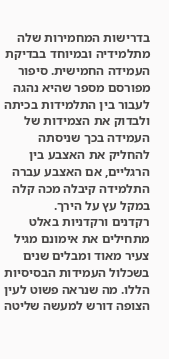בדרישות המחמירות שלה מתלמידיה ובמיוחד בבדיקת העמידה החמישית. סיפור מפורסם מספר שהיא נהגה לעבור בין התלמידות בכיתה ולבדוק את הצמידות של העמידה בכך שניסתה להחליק את האצבע בין הרגליים, אם האצבע עברה התלמידה קיבלה מכה קלה במקל עץ על הירך.
רקדנים ורקדניות באלט מתחילים את אימונם מגיל צעיר מאוד ומבלים שנים בשכלול העמידות הבסיסיות הללו. מה שנראה פשוט לעין הצופה דורש למעשה שליטה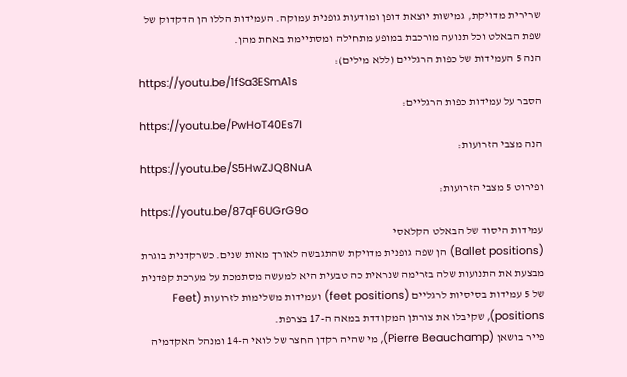שרירית מדויקת, גמישות יוצאת דופן ומודעות גופנית עמוקה. העמידות הללו הן הדקדוק של שפת הבאלט וכל תנועה מורכבת במופע מתחילה ומסתיימת באחת מהן.
הנה 5 העמידות של כפות הרגליים (ללא מילים):
https://youtu.be/1fSa3ESmA1s
הסבר על עמידות כפות הרגליים:
https://youtu.be/PwHoT40Es7I
הנה מצבי הזרועות:
https://youtu.be/S5HwZJQ8NuA
ופירוט 5 מצבי הזרועות:
https://youtu.be/87qF6UGrG9o
עמידות היסוד של הבאלט הקלאסי
(Ballet positions) הן שפה גופנית מדויקת שהתגבשה לאורך מאות שנים. כשרקדנית בוגרת מבצעת את התנועות שלה בזרימה שנראית כה טבעית היא למעשה מסתמכת על מערכת קפדנית של 5 עמידות בסיסיות לרגליים (feet positions) ועמידות משלימות לזרועות (Feet positions), שקיבלו את צורתן המקודדת במאה ה-17 בצרפת.
פייר בושאן (Pierre Beauchamp), מי שהיה רקדן החצר של לואי ה-14 ומנהל האקדמיה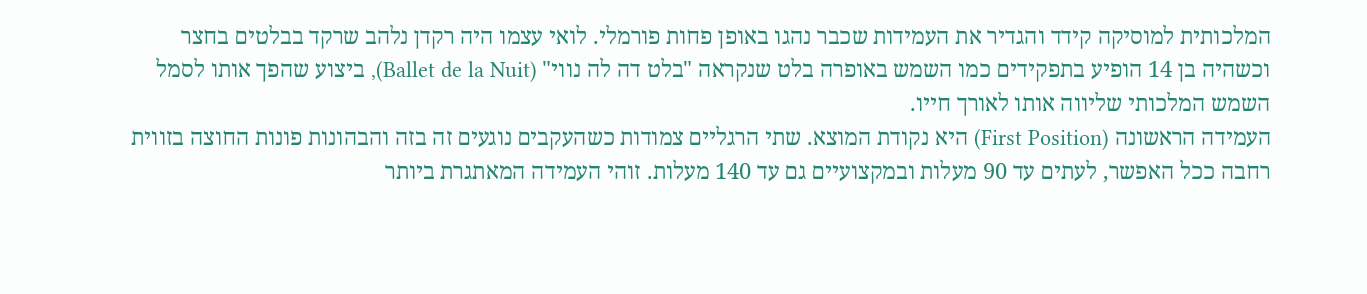המלכותית למוסיקה קידד והגדיר את העמידות שכבר נהגו באופן פחות פורמלי. לואי עצמו היה רקדן נלהב שרקד בבלטים בחצר וכשהיה בן 14 הופיע בתפקידים כמו השמש באופרה בלט שנקראה "בלט דה לה נווי" (Ballet de la Nuit), ביצוע שהפך אותו לסמל השמש המלכותי שליווה אותו לאורך חייו.
העמידה הראשונה (First Position) היא נקודת המוצא. שתי הרגליים צמודות כשהעקבים נוגעים זה בזה והבהונות פונות החוצה בזווית רחבה ככל האפשר, לעתים עד 90 מעלות ובמקצועיים גם עד 140 מעלות. זוהי העמידה המאתגרת ביותר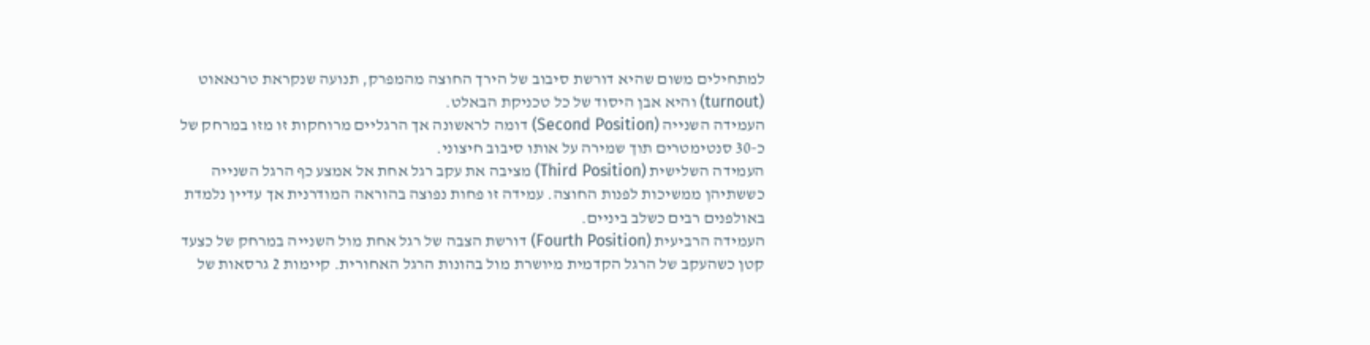למתחילים משום שהיא דורשת סיבוב של הירך החוצה מהמפרק, תנועה שנקראת טרנאאוט (turnout) והיא אבן היסוד של כל טכניקת הבאלט.
העמידה השנייה (Second Position) דומה לראשונה אך הרגליים מרוחקות זו מזו במרחק של כ-30 סנטימטרים תוך שמירה על אותו סיבוב חיצוני.
העמידה השלישית (Third Position) מציבה את עקב רגל אחת אל אמצע כף הרגל השנייה כששתיהן ממשיכות לפנות החוצה. עמידה זו פחות נפוצה בהוראה המודרנית אך עדיין נלמדת באולפנים רבים כשלב ביניים.
העמידה הרביעית (Fourth Position) דורשת הצבה של רגל אחת מול השנייה במרחק של כצעד קטן כשהעקב של הרגל הקדמית מיושרת מול בהונות הרגל האחורית. קיימות 2 גרסאות של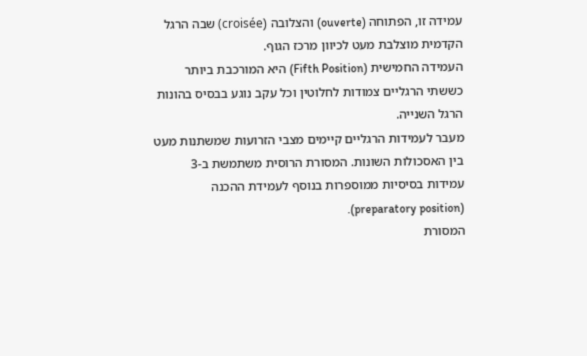עמידה זו, הפתוחה (ouverte) והצלובה (croisée) שבה הרגל הקדמית מוצלבת מעט לכיוון מרכז הגוף.
העמידה החמישית (Fifth Position) היא המורכבת ביותר כששתי הרגליים צמודות לחלוטין וכל עקב נוגע בבסיס בהונות הרגל השנייה.
מעבר לעמידות הרגליים קיימים מצבי הזרועות שמשתנות מעט בין האסכולות השונות. המסורת הרוסית משתמשת ב-3 עמידות בסיסיות ממוספרות בנוסף לעמידת ההכנה (preparatory position).
המסורת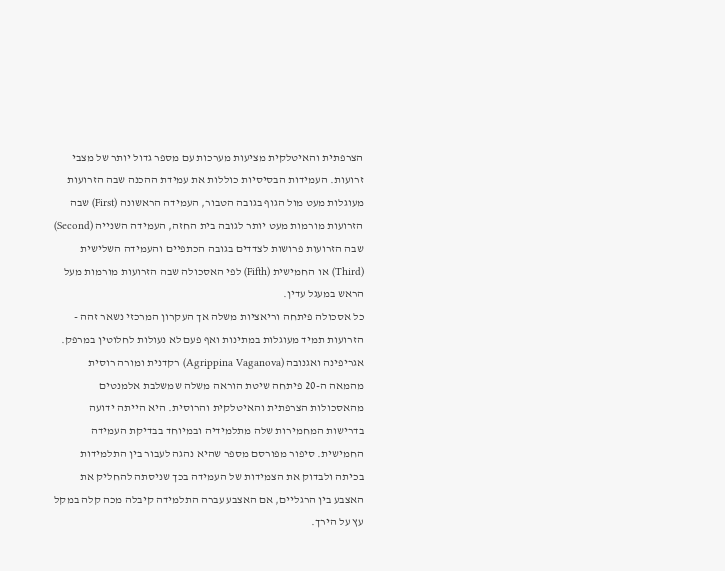הצרפתית והאיטלקית מציעות מערכות עם מספר גדול יותר של מצבי זרועות. העמידות הבסיסיות כוללות את עמידת ההכנה שבה הזרועות מעוגלות מעט מול הגוף בגובה הטבור, העמידה הראשונה (First) שבה הזרועות מורמות מעט יותר לגובה בית החזה, העמידה השנייה (Second) שבה הזרועות פרושות לצדדים בגובה הכתפיים והעמידה השלישית (Third) או החמישית (Fifth) לפי האסכולה שבה הזרועות מורמות מעל הראש במעגל עדין.
כל אסכולה פיתחה וריאציות משלה אך העקרון המרכזי נשאר זהה - הזרועות תמיד מעוגלות במתינות ואף פעם לא נעולות לחלוטין במרפק.
אגריפינה ואגנובה (Agrippina Vaganova) רקדנית ומורה רוסית מהמאה ה-20 פיתחה שיטת הוראה משלה שמשלבת אלמנטים מהאסכולות הצרפתית והאיטלקית והרוסית. היא הייתה ידועה בדרישות המחמירות שלה מתלמידיה ובמיוחד בבדיקת העמידה החמישית. סיפור מפורסם מספר שהיא נהגה לעבור בין התלמידות בכיתה ולבדוק את הצמידות של העמידה בכך שניסתה להחליק את האצבע בין הרגליים, אם האצבע עברה התלמידה קיבלה מכה קלה במקל עץ על הירך.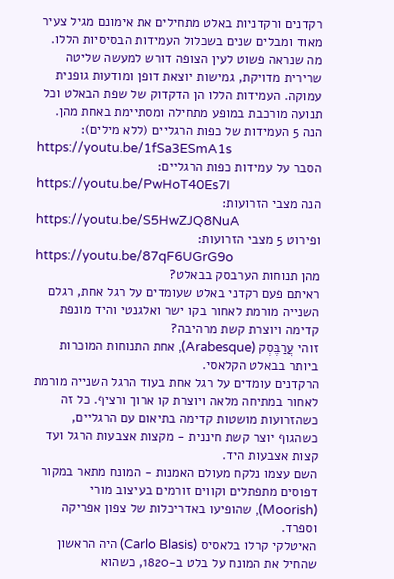רקדנים ורקדניות באלט מתחילים את אימונם מגיל צעיר מאוד ומבלים שנים בשכלול העמידות הבסיסיות הללו. מה שנראה פשוט לעין הצופה דורש למעשה שליטה שרירית מדויקת, גמישות יוצאת דופן ומודעות גופנית עמוקה. העמידות הללו הן הדקדוק של שפת הבאלט וכל תנועה מורכבת במופע מתחילה ומסתיימת באחת מהן.
הנה 5 העמידות של כפות הרגליים (ללא מילים):
https://youtu.be/1fSa3ESmA1s
הסבר על עמידות כפות הרגליים:
https://youtu.be/PwHoT40Es7I
הנה מצבי הזרועות:
https://youtu.be/S5HwZJQ8NuA
ופירוט 5 מצבי הזרועות:
https://youtu.be/87qF6UGrG9o
מהן תנוחות הערבסק בבאלט?
ראיתם פעם רקדני באלט שעומדים על רגל אחת, רגלם השנייה מורמת לאחור בקו ישר ואלגנטי והיד מונפת קדימה ויוצרת קשת מרהיבה?
זוהי עֲרַבֶּסְק (Arabesque), אחת התנוחות המוכרות ביותר בבאלט הקלאסי.
הרקדנים עומדים על רגל אחת בעוד הרגל השנייה מורמת לאחור במתיחה מלאה ויוצרת קו ארוך ורציף. כל זה כשהזרועות מושטות קדימה בתיאום עם הרגליים, כשהגוף יוצר קשת חיננית - מקצות אצבעות הרגל ועד קצות אצבעות היד.
השם עצמו נלקח מעולם האמנות - המונח מתאר במקור דפוסים מתפתלים וקווים זורמים בעיצוב מורי (Moorish), שהופיעו באדריכלות של צפון אפריקה וספרד.
האיטלקי קרלו בלאסיס (Carlo Blasis) היה הראשון שהחיל את המונח על בלט ב-1820, כשהוא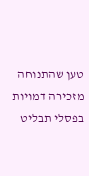טען שהתנוחה מזכירה דמויות בפסלי תבליט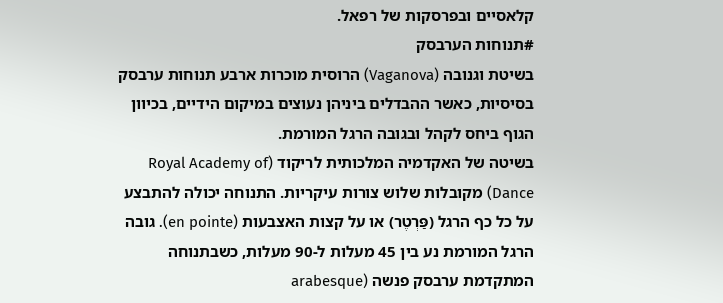קלאסיים ובפרסקות של רפאל.
#תנוחות הערבסק
בשיטת וגנובה (Vaganova) הרוסית מוכרות ארבע תנוחות ערבסק בסיסיות, כאשר ההבדלים ביניהן נעוצים במיקום הידיים, בכיוון הגוף ביחס לקהל ובגובה הרגל המורמת.
בשיטה של האקדמיה המלכותית לריקוד (Royal Academy of Dance) מקובלות שלוש צורות עיקריות. התנוחה יכולה להתבצע על כל כף הרגל (פַּרְטֶר) או על קצות האצבעות (en pointe). גובה הרגל המורמת נע בין 45 מעלות ל-90 מעלות, כשבתנוחה המתקדמת ערבסק פנשה (arabesque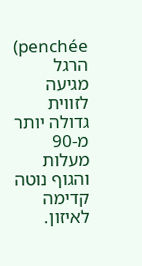penchée) הרגל מגיעה לזווית גדולה יותר מ-90 מעלות והגוף נוטה קדימה לאיזון.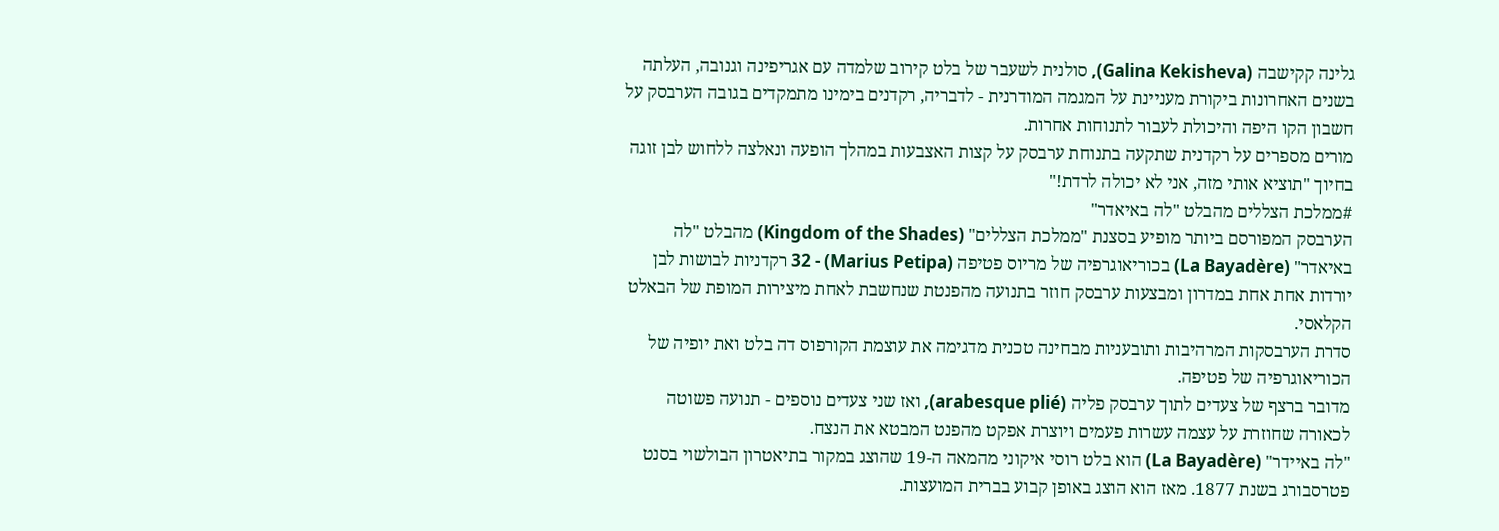גלינה קקישבה (Galina Kekisheva), סולנית לשעבר של בלט קירוב שלמדה עם אגריפינה וגנובה, העלתה בשנים האחרונות ביקורת מעניינת על המגמה המודרנית - לדבריה, רקדנים בימינו מתמקדים בגובה הערבסק על חשבון הקו היפה והיכולת לעבור לתנוחות אחרות.
מורים מספרים על רקדנית שתקעה בתנוחת ערבסק על קצות האצבעות במהלך הופעה ונאלצה ללחוש לבן זוגה בחיוך "תוציא אותי מזה, אני לא יכולה לרדת!"
#ממלכת הצללים מהבלט "לה באיאדר"
הערבסק המפורסם ביותר מופיע בסצנת "ממלכת הצללים" (Kingdom of the Shades) מהבלט "לה באיאדר" (La Bayadère) בכוריאוגרפיה של מריוס פטיפה (Marius Petipa) - 32 רקדניות לבושות לבן יורדות אחת אחת במדרון ומבצעות ערבסק חוזר בתנועה מהפנטת שנחשבת לאחת מיצירות המופת של הבאלט הקלאסי.
סדרת הערבסקות המרהיבות ותובעניות מבחינה טכנית מדגימה את עוצמת הקורפוס דה בלט ואת יופיה של הכוריאוגרפיה של פטיפה.
מדובר ברצף של צעדים לתוך ערבסק פליה (arabesque plié), ואז שני צעדים נוספים - תנועה פשוטה לכאורה שחוזרת על עצמה עשרות פעמים ויוצרת אפקט מהפנט המבטא את הנצח.
"לה באיידר" (La Bayadère) הוא בלט רוסי איקוני מהמאה ה-19 שהוצג במקור בתיאטרון הבולשוי בסנט פטרסבורג בשנת 1877. מאז הוא הוצג באופן קבוע בברית המועצות.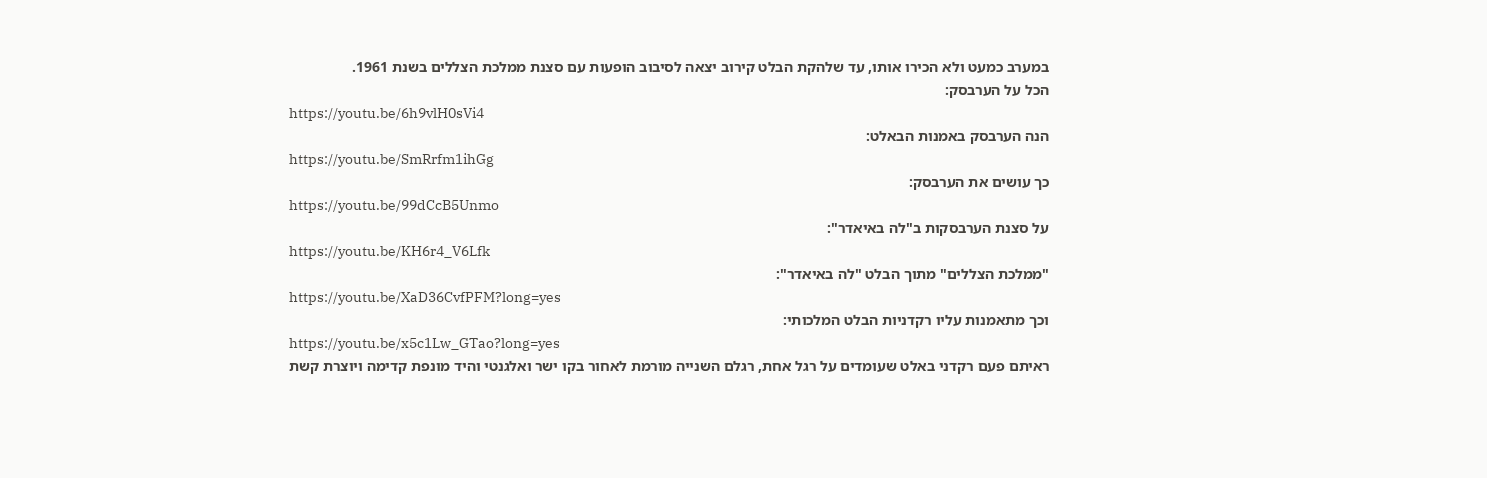במערב כמעט ולא הכירו אותו, עד שלהקת הבלט קירוב יצאה לסיבוב הופעות עם סצנת ממלכת הצללים בשנת 1961.
הכל על הערבסק:
https://youtu.be/6h9vlH0sVi4
הנה הערבסק באמנות הבאלט:
https://youtu.be/SmRrfm1ihGg
כך עושים את הערבסק:
https://youtu.be/99dCcB5Unmo
על סצנת הערבסקות ב"לה באיאדר":
https://youtu.be/KH6r4_V6Lfk
"ממלכת הצללים" מתוך הבלט "לה באיאדר":
https://youtu.be/XaD36CvfPFM?long=yes
וכך מתאמנות עליו רקדניות הבלט המלכותי:
https://youtu.be/x5c1Lw_GTao?long=yes
ראיתם פעם רקדני באלט שעומדים על רגל אחת, רגלם השנייה מורמת לאחור בקו ישר ואלגנטי והיד מונפת קדימה ויוצרת קשת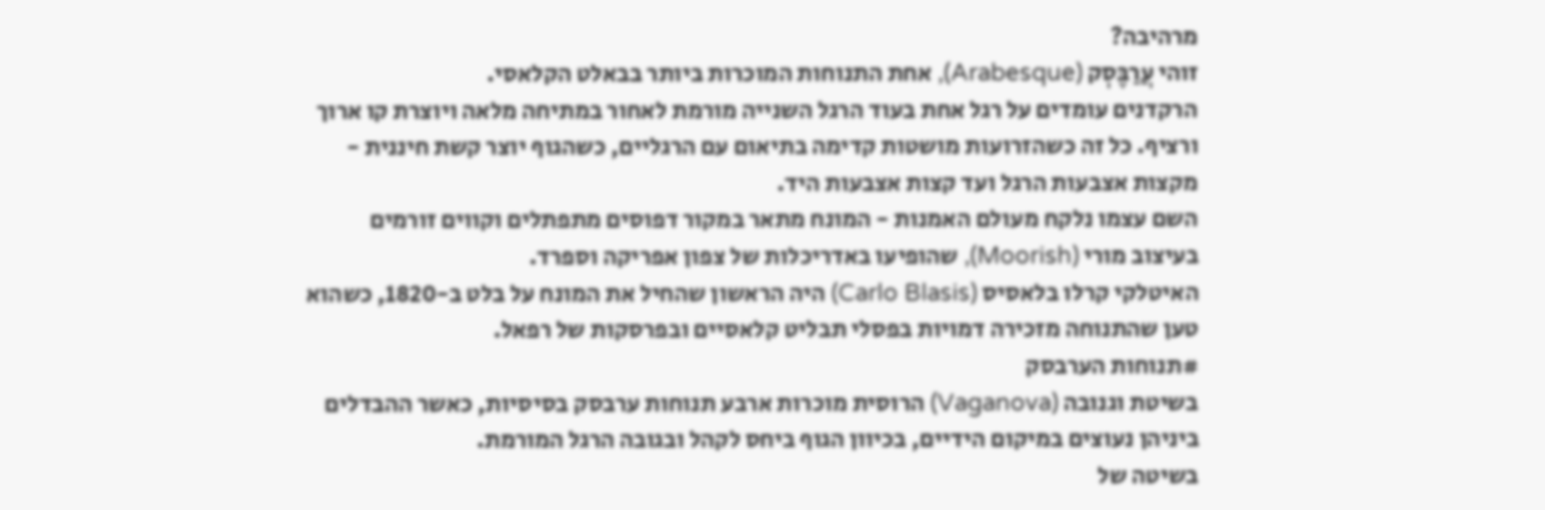מרהיבה?
זוהי עֲרַבֶּסְק (Arabesque), אחת התנוחות המוכרות ביותר בבאלט הקלאסי.
הרקדנים עומדים על רגל אחת בעוד הרגל השנייה מורמת לאחור במתיחה מלאה ויוצרת קו ארוך ורציף. כל זה כשהזרועות מושטות קדימה בתיאום עם הרגליים, כשהגוף יוצר קשת חיננית - מקצות אצבעות הרגל ועד קצות אצבעות היד.
השם עצמו נלקח מעולם האמנות - המונח מתאר במקור דפוסים מתפתלים וקווים זורמים בעיצוב מורי (Moorish), שהופיעו באדריכלות של צפון אפריקה וספרד.
האיטלקי קרלו בלאסיס (Carlo Blasis) היה הראשון שהחיל את המונח על בלט ב-1820, כשהוא טען שהתנוחה מזכירה דמויות בפסלי תבליט קלאסיים ובפרסקות של רפאל.
#תנוחות הערבסק
בשיטת וגנובה (Vaganova) הרוסית מוכרות ארבע תנוחות ערבסק בסיסיות, כאשר ההבדלים ביניהן נעוצים במיקום הידיים, בכיוון הגוף ביחס לקהל ובגובה הרגל המורמת.
בשיטה של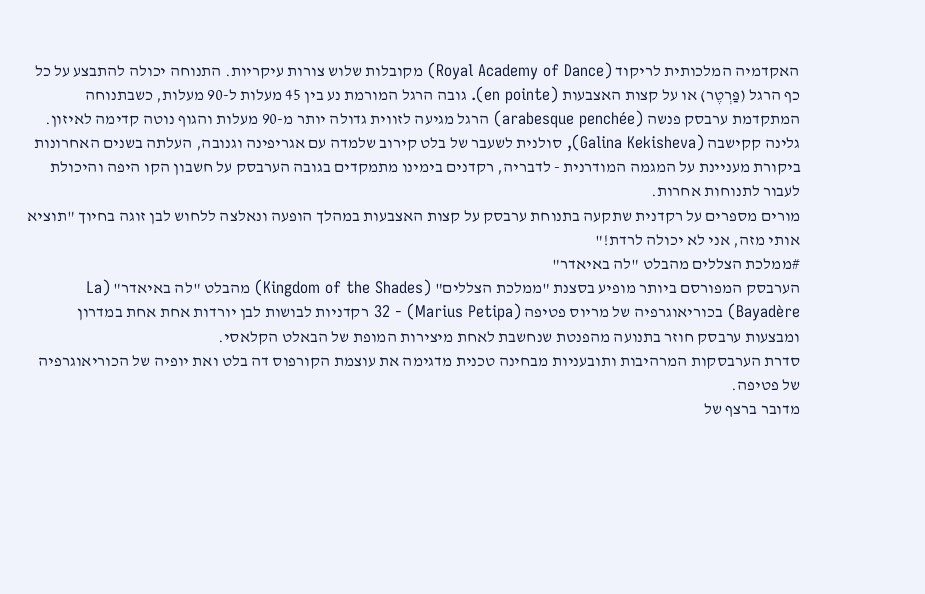האקדמיה המלכותית לריקוד (Royal Academy of Dance) מקובלות שלוש צורות עיקריות. התנוחה יכולה להתבצע על כל כף הרגל (פַּרְטֶר) או על קצות האצבעות (en pointe). גובה הרגל המורמת נע בין 45 מעלות ל-90 מעלות, כשבתנוחה המתקדמת ערבסק פנשה (arabesque penchée) הרגל מגיעה לזווית גדולה יותר מ-90 מעלות והגוף נוטה קדימה לאיזון.
גלינה קקישבה (Galina Kekisheva), סולנית לשעבר של בלט קירוב שלמדה עם אגריפינה וגנובה, העלתה בשנים האחרונות ביקורת מעניינת על המגמה המודרנית - לדבריה, רקדנים בימינו מתמקדים בגובה הערבסק על חשבון הקו היפה והיכולת לעבור לתנוחות אחרות.
מורים מספרים על רקדנית שתקעה בתנוחת ערבסק על קצות האצבעות במהלך הופעה ונאלצה ללחוש לבן זוגה בחיוך "תוציא אותי מזה, אני לא יכולה לרדת!"
#ממלכת הצללים מהבלט "לה באיאדר"
הערבסק המפורסם ביותר מופיע בסצנת "ממלכת הצללים" (Kingdom of the Shades) מהבלט "לה באיאדר" (La Bayadère) בכוריאוגרפיה של מריוס פטיפה (Marius Petipa) - 32 רקדניות לבושות לבן יורדות אחת אחת במדרון ומבצעות ערבסק חוזר בתנועה מהפנטת שנחשבת לאחת מיצירות המופת של הבאלט הקלאסי.
סדרת הערבסקות המרהיבות ותובעניות מבחינה טכנית מדגימה את עוצמת הקורפוס דה בלט ואת יופיה של הכוריאוגרפיה של פטיפה.
מדובר ברצף של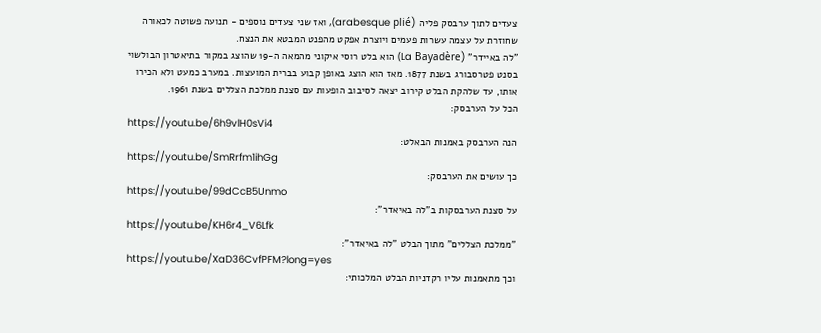צעדים לתוך ערבסק פליה (arabesque plié), ואז שני צעדים נוספים - תנועה פשוטה לכאורה שחוזרת על עצמה עשרות פעמים ויוצרת אפקט מהפנט המבטא את הנצח.
"לה באיידר" (La Bayadère) הוא בלט רוסי איקוני מהמאה ה-19 שהוצג במקור בתיאטרון הבולשוי בסנט פטרסבורג בשנת 1877. מאז הוא הוצג באופן קבוע בברית המועצות. במערב כמעט ולא הכירו אותו, עד שלהקת הבלט קירוב יצאה לסיבוב הופעות עם סצנת ממלכת הצללים בשנת 1961.
הכל על הערבסק:
https://youtu.be/6h9vlH0sVi4
הנה הערבסק באמנות הבאלט:
https://youtu.be/SmRrfm1ihGg
כך עושים את הערבסק:
https://youtu.be/99dCcB5Unmo
על סצנת הערבסקות ב"לה באיאדר":
https://youtu.be/KH6r4_V6Lfk
"ממלכת הצללים" מתוך הבלט "לה באיאדר":
https://youtu.be/XaD36CvfPFM?long=yes
וכך מתאמנות עליו רקדניות הבלט המלכותי: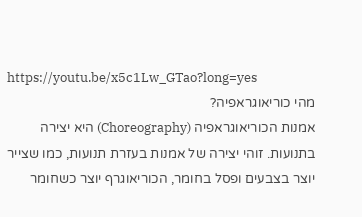https://youtu.be/x5c1Lw_GTao?long=yes
מהי כוריאוגראפיה?
אמנות הכוריאוגראפיה (Choreography) היא יצירה בתנועות. זוהי יצירה של אמנות בעזרת תנועות, כמו שצייר יוצר בצבעים ופסל בחומר, הכוריאוגרף יוצר כשחומר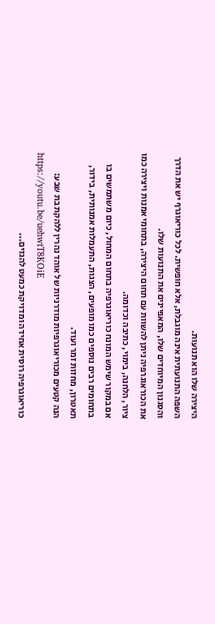היצירה שלו הוא תנועות.
השפה התנועתית אינה מוגבלת, אלא חופשית. לכל כוריאוגרף יש את הדרך והסגנון המיוחדים שלו, המאפיינים את התנועות שלו.
את הכוראוגרפיה ניתן להשוות עם תחום היצירה, בתחומי אמנות ויצירה כמו ציור, הלחנה, בימוי, כתיבה וכדומה.
אם במקור שימש המונח כוריאוגרפיה בתחום המחול, כיום משתמשים בו בתחומים רבים נוספים כמו מופעים, הצגות, התעמלות אמנותית, בידור, תאטרון, מחזות זמר ועוד.
הנה קטעים מכוריאוגרפיות מודרניות של אוהד נהרין ללהקת בת שבע:
https://youtu.be/uehwtT8KOiE
כוריאוגרפיה רוסית אחידה ומדויקת כמעט להגזים...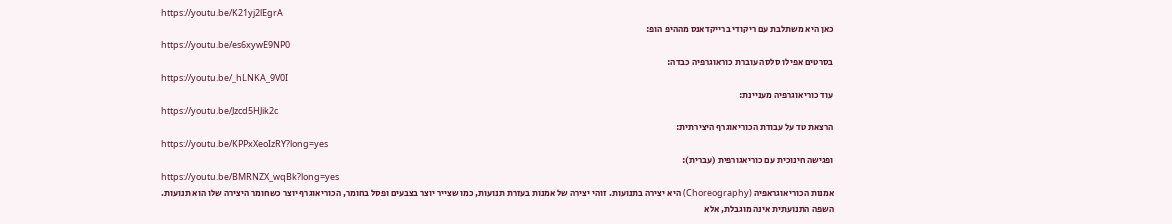https://youtu.be/K21yj2lEgrA
כאן היא משתלבת עם ריקודי ברייקדאנס מההיפ הופ:
https://youtu.be/es6xywE9NP0
בסרטים אפילו סלסה עוברת כוראוגרפיה כבדה:
https://youtu.be/_hLNKA_9V0I
עוד כוריאוגרפיה מעניינת:
https://youtu.be/Jzcd5HJik2c
הרצאת טד על עבודת הכוריאוגרף היצירתית:
https://youtu.be/KPPxXeoIzRY?long=yes
ופגישה חינוכית עם כוריאגורפית (עברית):
https://youtu.be/BMRNZX_wqBk?long=yes
אמנות הכוריאוגראפיה (Choreography) היא יצירה בתנועות. זוהי יצירה של אמנות בעזרת תנועות, כמו שצייר יוצר בצבעים ופסל בחומר, הכוריאוגרף יוצר כשחומר היצירה שלו הוא תנועות.
השפה התנועתית אינה מוגבלת, אלא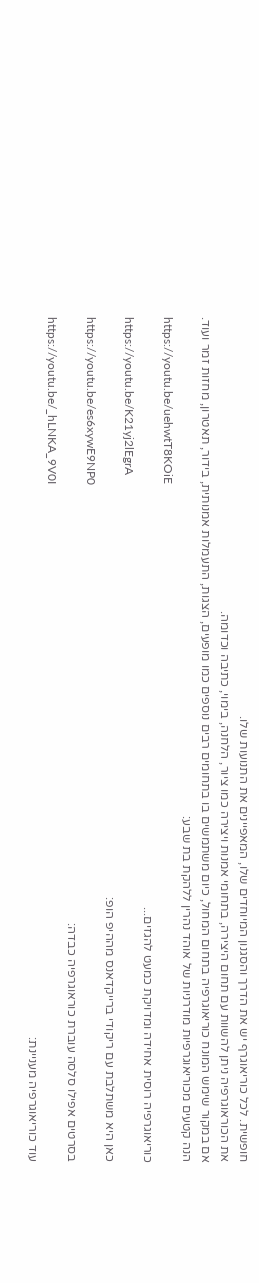חופשית. לכל כוריאוגרף יש את הדרך והסגנון המיוחדים שלו, המאפיינים את התנועות שלו.
את הכוראוגרפיה ניתן להשוות עם תחום היצירה, בתחומי אמנות ויצירה כמו ציור, הלחנה, בימוי, כתיבה וכדומה.
אם במקור שימש המונח כוריאוגרפיה בתחום המחול, כיום משתמשים בו בתחומים רבים נוספים כמו מופעים, הצגות, התעמלות אמנותית, בידור, תאטרון, מחזות זמר ועוד.
הנה קטעים מכוריאוגרפיות מודרניות של אוהד נהרין ללהקת בת שבע:
https://youtu.be/uehwtT8KOiE
כוריאוגרפיה רוסית אחידה ומדויקת כמעט להגזים...
https://youtu.be/K21yj2lEgrA
כאן היא משתלבת עם ריקודי ברייקדאנס מההיפ הופ:
https://youtu.be/es6xywE9NP0
בסרטים אפילו סלסה עוברת כוראוגרפיה כבדה:
https://youtu.be/_hLNKA_9V0I
עוד כוריאוגרפיה מעניינת: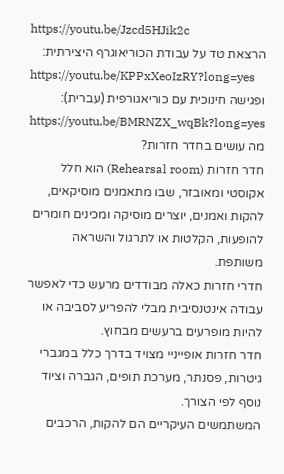https://youtu.be/Jzcd5HJik2c
הרצאת טד על עבודת הכוריאוגרף היצירתית:
https://youtu.be/KPPxXeoIzRY?long=yes
ופגישה חינוכית עם כוריאגורפית (עברית):
https://youtu.be/BMRNZX_wqBk?long=yes
מה עושים בחדר חזרות?
חדר חזרות (Rehearsal room) הוא חלל אקוסטי ומאובזר, שבו מתאמנים מוסיקאים, להקות ואמנים, יוצרים מוסיקה ומכינים חומרים להופעות, הקלטות או לתרגול והשראה משותפת.
חדרי חזרות כאלה מבודדים מרעש כדי לאפשר עבודה אינטנסיבית מבלי להפריע לסביבה או להיות מופרעים ברעשים מבחוץ.
חדר חזרות אופייניי מצויד בדרך כלל במגברי גיטרות, פסנתר, מערכת תופים, הגברה וציוד נוסף לפי הצורך.
המשתמשים העיקריים הם להקות, הרכבים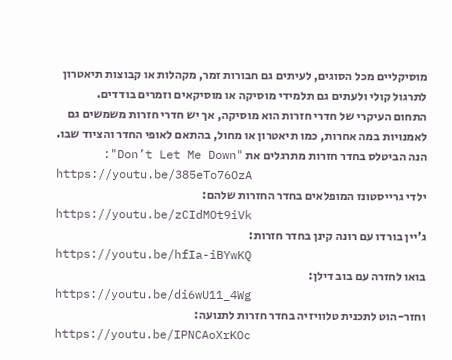מוסיקליים מכל הסוגים, לעיתים גם חבורות זמר, מקהלות או קבוצות תיאטרון לתרגול קולי ולעתים גם תלמידי מוסיקה או מוסיקאים וזמרים בודדים.
התחום העיקרי של חדרי חזרות הוא מוסיקה, אך יש חדרי חזרות משמשים גם לאמנויות במה אחרות, כמו תיאטרון או מחול, בהתאם לאופי החדר והציוד שבו.
הנה הביטלס בחדר חזרות מתרגלים את "Don’t Let Me Down":
https://youtu.be/385eTo76OzA
ילדי גרייסטונז המופלאים בחדר החזרות שלהם:
https://youtu.be/zCIdMOt9iVk
ג'יין בורדו עם רונה קינן בחדר חזרות:
https://youtu.be/hfIa-iBYwKQ
בואו לחזרה עם בוב דילן:
https://youtu.be/di6wU11_4Wg
וחזר-הוט לתכנית טלוויזיה בחדר חזרות לתנועה:
https://youtu.be/IPNCAoXrKOc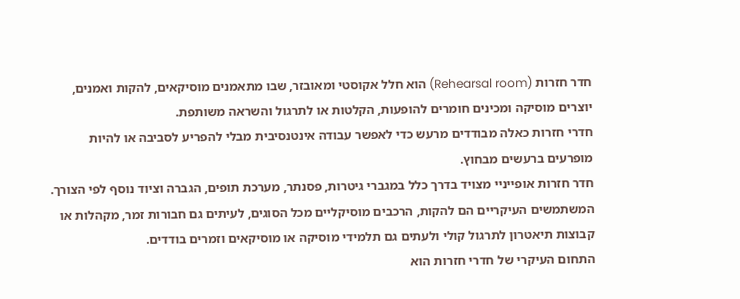חדר חזרות (Rehearsal room) הוא חלל אקוסטי ומאובזר, שבו מתאמנים מוסיקאים, להקות ואמנים, יוצרים מוסיקה ומכינים חומרים להופעות, הקלטות או לתרגול והשראה משותפת.
חדרי חזרות כאלה מבודדים מרעש כדי לאפשר עבודה אינטנסיבית מבלי להפריע לסביבה או להיות מופרעים ברעשים מבחוץ.
חדר חזרות אופייניי מצויד בדרך כלל במגברי גיטרות, פסנתר, מערכת תופים, הגברה וציוד נוסף לפי הצורך.
המשתמשים העיקריים הם להקות, הרכבים מוסיקליים מכל הסוגים, לעיתים גם חבורות זמר, מקהלות או קבוצות תיאטרון לתרגול קולי ולעתים גם תלמידי מוסיקה או מוסיקאים וזמרים בודדים.
התחום העיקרי של חדרי חזרות הוא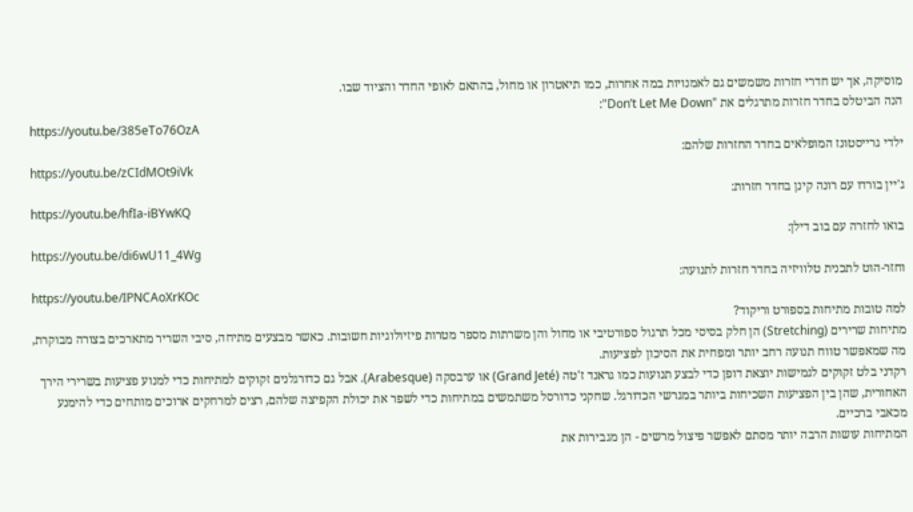מוסיקה, אך יש חדרי חזרות משמשים גם לאמנויות במה אחרות, כמו תיאטרון או מחול, בהתאם לאופי החדר והציוד שבו.
הנה הביטלס בחדר חזרות מתרגלים את "Don’t Let Me Down":
https://youtu.be/385eTo76OzA
ילדי גרייסטונז המופלאים בחדר החזרות שלהם:
https://youtu.be/zCIdMOt9iVk
ג'יין בורדו עם רונה קינן בחדר חזרות:
https://youtu.be/hfIa-iBYwKQ
בואו לחזרה עם בוב דילן:
https://youtu.be/di6wU11_4Wg
וחזר-הוט לתכנית טלוויזיה בחדר חזרות לתנועה:
https://youtu.be/IPNCAoXrKOc
למה טובות מתיחות בספורט וריקוד?
מתיחות שרירים (Stretching) הן חלק בסיסי מכל תרגול ספורטיבי או מחול והן משרתות מספר מטרות פיזיולוגיות חשובות. כאשר מבצעים מתיחה, סיבי השריר מתארכים בצורה מבוקרת, מה שמאפשר טווח תנועה רחב יותר ומפחית את הסיכון לפציעות.
רקדני בלט זקוקים לגמישות יוצאת דופן כדי לבצע תנועות כמו גראנד ז'טה (Grand Jeté) או ערבסקה (Arabesque). אבל גם כדורגלנים זקוקים למתיחות כדי למנוע פציעות בשרירי הירך האחורית, שהן בין הפציעות השכיחות ביותר במגרשי הכדורגל. שחקני כדורסל משתמשים במתיחות כדי לשפר את יכולת הקפיצה שלהם, רצים למרחקים ארוכים מותחים כדי להימנע מכאבי ברכיים.
המתיחות עושות הרבה יותר מסתם לאפשר פיצול מרשים - הן מגבירות את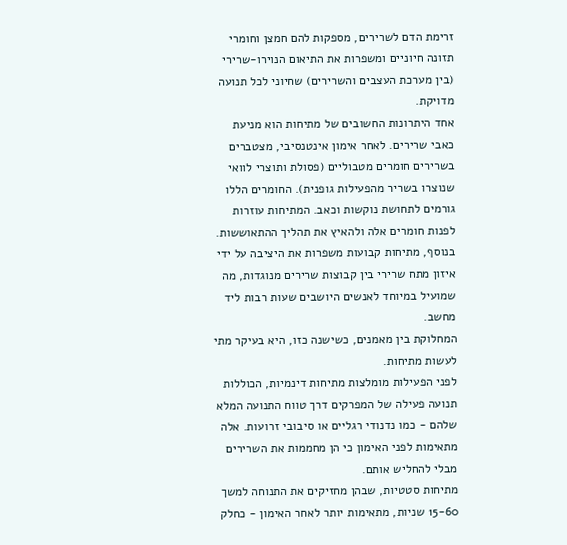זרימת הדם לשרירים, מספקות להם חמצן וחומרי תזונה חיוניים ומשפרות את התיאום הנוירו-שרירי (בין מערכת העצבים והשרירים) שחיוני לכל תנועה מדויקת.
אחד היתרונות החשובים של מתיחות הוא מניעת כאבי שרירים. לאחר אימון אינטנסיבי, מצטברים בשרירים חומרים מטבוליים (פסולת ותוצרי לוואי שנוצרו בשריר מהפעילות גופנית). החומרים הללו גורמים לתחושת נוקשות וכאב. המתיחות עוזרות לפנות חומרים אלה ולהאיץ את תהליך ההתאוששות.
בנוסף, מתיחות קבועות משפרות את היציבה על ידי איזון מתח שרירי בין קבוצות שרירים מנוגדות, מה שמועיל במיוחד לאנשים היושבים שעות רבות ליד מחשב.
המחלוקת בין מאמנים, כשישנה כזו, היא בעיקר מתי לעשות מתיחות.
לפני הפעילות מומלצות מתיחות דינמיות, הכוללות תנועה פעילה של המפרקים דרך טווח התנועה המלא שלהם - כמו נדנודי רגליים או סיבובי זרועות. אלה מתאימות לפני האימון כי הן מחממות את השרירים מבלי להחליש אותם.
מתיחות סטטיות, שבהן מחזיקים את התנוחה למשך 15-60 שניות, מתאימות יותר לאחר האימון - כחלק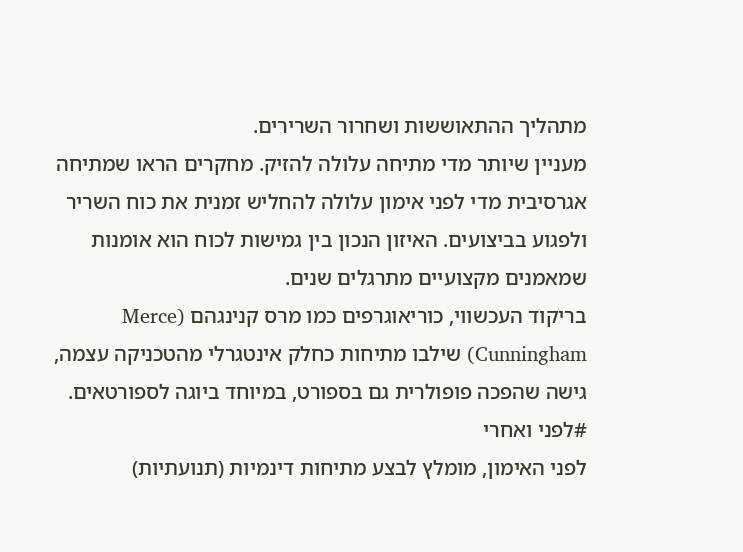מתהליך ההתאוששות ושחרור השרירים.
מעניין שיותר מדי מתיחה עלולה להזיק. מחקרים הראו שמתיחה אגרסיבית מדי לפני אימון עלולה להחליש זמנית את כוח השריר ולפגוע בביצועים. האיזון הנכון בין גמישות לכוח הוא אומנות שמאמנים מקצועיים מתרגלים שנים.
בריקוד העכשווי, כוריאוגרפים כמו מרס קנינגהם (Merce Cunningham) שילבו מתיחות כחלק אינטגרלי מהטכניקה עצמה, גישה שהפכה פופולרית גם בספורט, במיוחד ביוגה לספורטאים.
#לפני ואחרי
לפני האימון, מומלץ לבצע מתיחות דינמיות (תנועתיות)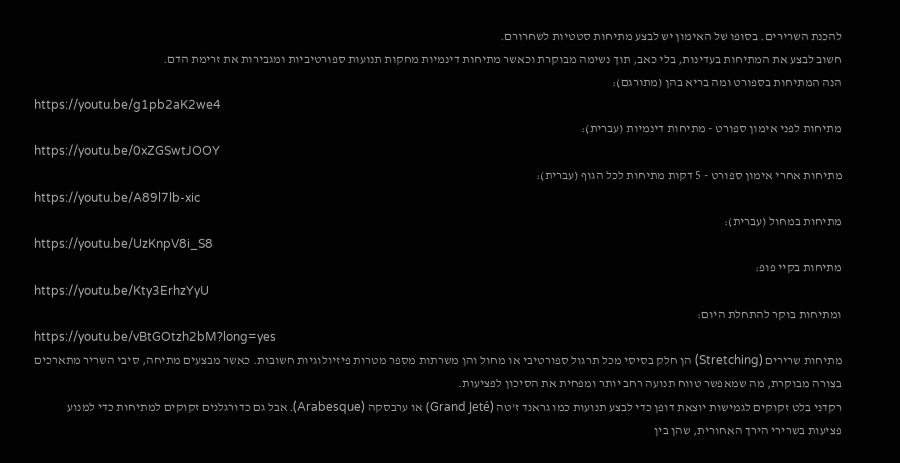להכנת השרירים. בסופו של האימון יש לבצע מתיחות סטטיות לשחרורם.
חשוב לבצע את המתיחות בעדינות, בלי כאב, תוך נשימה מבוקרת וכאשר מתיחות דינמיות מחקות תנועות ספורטיביות ומגבירות את זרימת הדם.
הנה המתיחות בספורט ומה בריא בהן (מתורגם):
https://youtu.be/g1pb2aK2we4
מתיחות לפני אימון ספורט - מתיחות דינמיות (עברית):
https://youtu.be/0xZGSwtJOOY
מתיחות אחרי אימון ספורט - 5 דקות מתיחות לכל הגוף (עברית):
https://youtu.be/A89l7lb-xic
מתיחות במחול (עברית):
https://youtu.be/UzKnpV8i_S8
מתיחות בקיי פופ:
https://youtu.be/Kty3ErhzYyU
ומתיחות בוקר להתחלת היום:
https://youtu.be/vBtGOtzh2bM?long=yes
מתיחות שרירים (Stretching) הן חלק בסיסי מכל תרגול ספורטיבי או מחול והן משרתות מספר מטרות פיזיולוגיות חשובות. כאשר מבצעים מתיחה, סיבי השריר מתארכים בצורה מבוקרת, מה שמאפשר טווח תנועה רחב יותר ומפחית את הסיכון לפציעות.
רקדני בלט זקוקים לגמישות יוצאת דופן כדי לבצע תנועות כמו גראנד ז'טה (Grand Jeté) או ערבסקה (Arabesque). אבל גם כדורגלנים זקוקים למתיחות כדי למנוע פציעות בשרירי הירך האחורית, שהן בין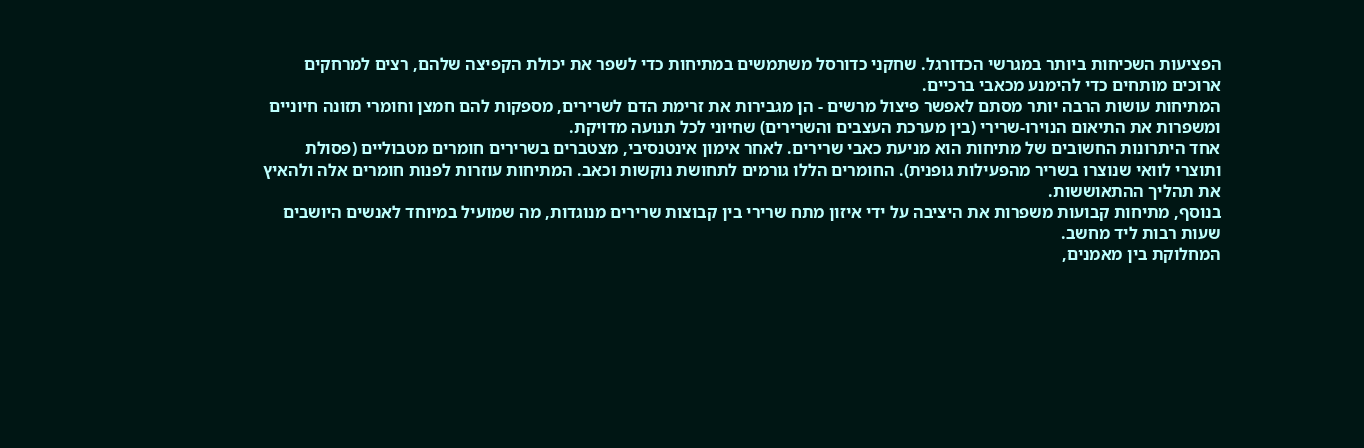הפציעות השכיחות ביותר במגרשי הכדורגל. שחקני כדורסל משתמשים במתיחות כדי לשפר את יכולת הקפיצה שלהם, רצים למרחקים ארוכים מותחים כדי להימנע מכאבי ברכיים.
המתיחות עושות הרבה יותר מסתם לאפשר פיצול מרשים - הן מגבירות את זרימת הדם לשרירים, מספקות להם חמצן וחומרי תזונה חיוניים ומשפרות את התיאום הנוירו-שרירי (בין מערכת העצבים והשרירים) שחיוני לכל תנועה מדויקת.
אחד היתרונות החשובים של מתיחות הוא מניעת כאבי שרירים. לאחר אימון אינטנסיבי, מצטברים בשרירים חומרים מטבוליים (פסולת ותוצרי לוואי שנוצרו בשריר מהפעילות גופנית). החומרים הללו גורמים לתחושת נוקשות וכאב. המתיחות עוזרות לפנות חומרים אלה ולהאיץ את תהליך ההתאוששות.
בנוסף, מתיחות קבועות משפרות את היציבה על ידי איזון מתח שרירי בין קבוצות שרירים מנוגדות, מה שמועיל במיוחד לאנשים היושבים שעות רבות ליד מחשב.
המחלוקת בין מאמנים,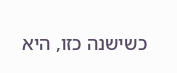כשישנה כזו, היא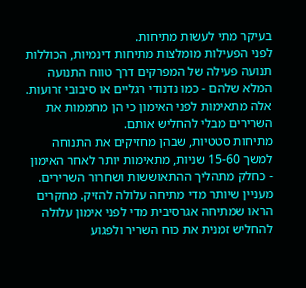בעיקר מתי לעשות מתיחות.
לפני הפעילות מומלצות מתיחות דינמיות, הכוללות תנועה פעילה של המפרקים דרך טווח התנועה המלא שלהם - כמו נדנודי רגליים או סיבובי זרועות. אלה מתאימות לפני האימון כי הן מחממות את השרירים מבלי להחליש אותם.
מתיחות סטטיות, שבהן מחזיקים את התנוחה למשך 15-60 שניות, מתאימות יותר לאחר האימון - כחלק מתהליך ההתאוששות ושחרור השרירים.
מעניין שיותר מדי מתיחה עלולה להזיק. מחקרים הראו שמתיחה אגרסיבית מדי לפני אימון עלולה להחליש זמנית את כוח השריר ולפגוע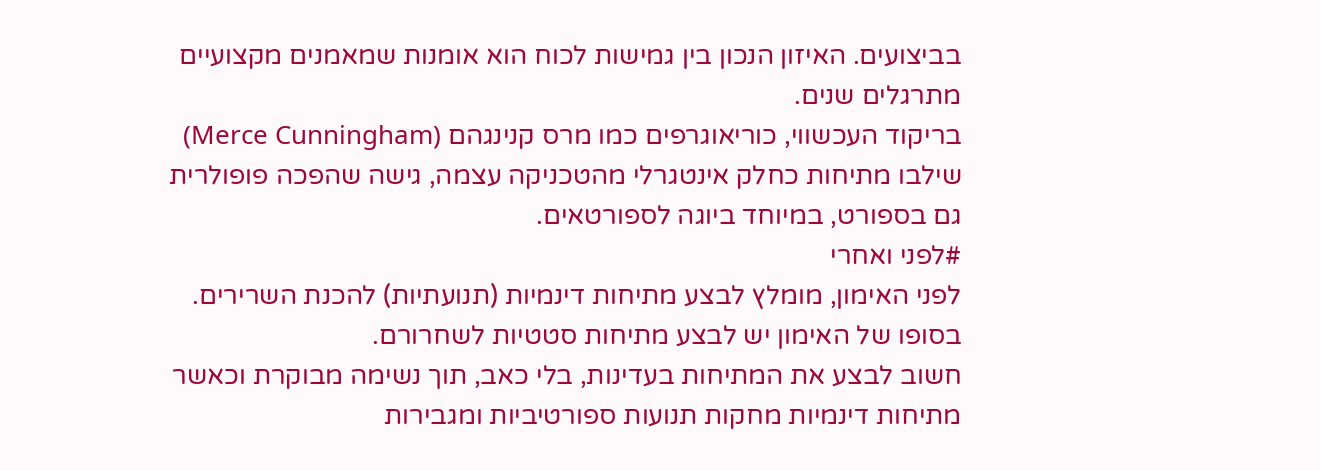בביצועים. האיזון הנכון בין גמישות לכוח הוא אומנות שמאמנים מקצועיים מתרגלים שנים.
בריקוד העכשווי, כוריאוגרפים כמו מרס קנינגהם (Merce Cunningham) שילבו מתיחות כחלק אינטגרלי מהטכניקה עצמה, גישה שהפכה פופולרית גם בספורט, במיוחד ביוגה לספורטאים.
#לפני ואחרי
לפני האימון, מומלץ לבצע מתיחות דינמיות (תנועתיות) להכנת השרירים. בסופו של האימון יש לבצע מתיחות סטטיות לשחרורם.
חשוב לבצע את המתיחות בעדינות, בלי כאב, תוך נשימה מבוקרת וכאשר מתיחות דינמיות מחקות תנועות ספורטיביות ומגבירות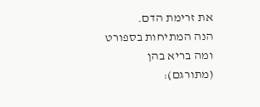את זרימת הדם.
הנה המתיחות בספורט ומה בריא בהן (מתורגם):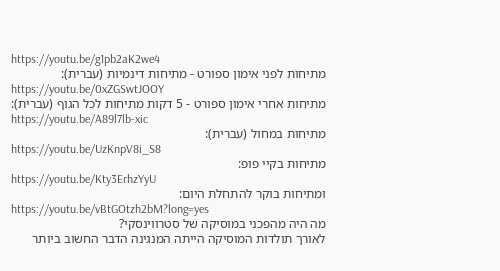https://youtu.be/g1pb2aK2we4
מתיחות לפני אימון ספורט - מתיחות דינמיות (עברית):
https://youtu.be/0xZGSwtJOOY
מתיחות אחרי אימון ספורט - 5 דקות מתיחות לכל הגוף (עברית):
https://youtu.be/A89l7lb-xic
מתיחות במחול (עברית):
https://youtu.be/UzKnpV8i_S8
מתיחות בקיי פופ:
https://youtu.be/Kty3ErhzYyU
ומתיחות בוקר להתחלת היום:
https://youtu.be/vBtGOtzh2bM?long=yes
מה היה מהפכני במוסיקה של סטרווינסקי?
לאורך תולדות המוסיקה הייתה המנגינה הדבר החשוב ביותר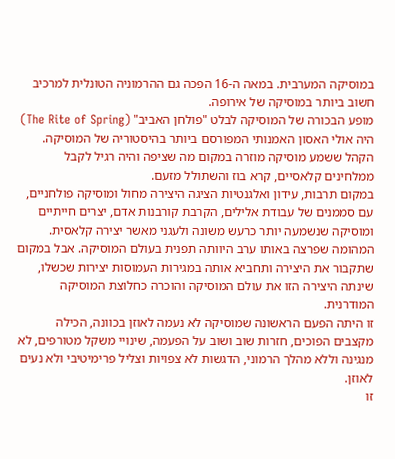במוסיקה המערבית. במאה ה-16 הפכה גם ההרמוניה הטונלית למרכיב חשוב ביותר במוסיקה של אירופה.
מופע הבכורה של המוסיקה לבלט "פולחן האביב" (The Rite of Spring) היה אולי האסון האמנותי המפורסם ביותר בהיסטוריה של המוסיקה. הקהל ששמע מוסיקה מוזרה במקום מה שציפה והיה רגיל לקבל ממלחינים קלאסיים, קרא בוז והשתולל מזעם.
במקום תרבות, עידון ואלגנטיות הציגה היצירה מחול ומוסיקה פולחניים, עם סממנים של עבודת אלילים, הקרבת קורבנות אדם, יצרים חייתיים ומוסיקה שנשמעה יותר כרעש משונה ולעגני מאשר יצירה קלאסית.
המהומה שפרצה באותו ערב היוותה תפנית בעולם המוסיקה. אבל במקום שתקבור את היצירה ותחביא אותה במגירות העמוסות יצירות שכשלו, שינתה היצירה הזו את עולם המוסיקה והוכרה כחלוצת המוסיקה המודרנית.
זו היתה הפעם הראשונה שמוסיקה לא נעמה לאוזן בכוונה, הכילה מקצבים הפוכים, חזרות שוב ושוב על הפעמה, שינויי משקל מטורפים, לא מנגינה וללא מהלך הרמוני, הדגשות לא צפויות וצליל פרימיטיבי ולא נעים לאוזן.
זו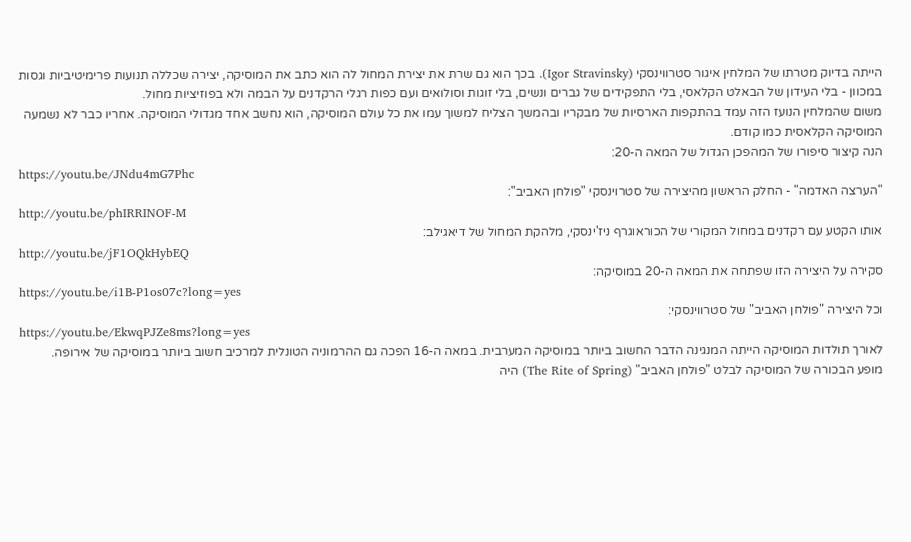הייתה בדיוק מטרתו של המלחין איגור סטרווינסקי (Igor Stravinsky). בכך הוא גם שרת את יצירת המחול לה הוא כתב את המוסיקה, יצירה שכללה תנועות פרימיטיביות וגסות במכוון - בלי העידון של הבאלט הקלאסי, בלי התפקידים של גברים ונשים, בלי זוגות וסולואים ועם כפות רגלי הרקדנים על הבמה ולא בפוזיציות מחול.
משום שהמלחין הנועז הזה עמד בהתקפות הארסיות של מבקריו ובהמשך הצליח למשוך עמו את כל עולם המוסיקה, הוא נחשב אחד מגדולי המוסיקה. אחריו כבר לא נשמעה המוסיקה הקלאסית כמו קודם.
הנה קיצור סיפורו של המהפכן הגדול של המאה ה-20:
https://youtu.be/JNdu4mG7Phc
"הערצה האדמה" - החלק הראשון מהיצירה של סטרוינסקי "פולחן האביב":
http://youtu.be/phIRRINOF-M
אותו הקטע עם רקדנים במחול המקורי של הכוראוגרף ניז'ינסקי, מלהקת המחול של דיאגילב:
http://youtu.be/jF1OQkHybEQ
סקירה על היצירה הזו שפתחה את המאה ה-20 במוסיקה:
https://youtu.be/i1B-P1os07c?long=yes
וכל היצירה "פולחן האביב" של סטרווינסקי:
https://youtu.be/EkwqPJZe8ms?long=yes
לאורך תולדות המוסיקה הייתה המנגינה הדבר החשוב ביותר במוסיקה המערבית. במאה ה-16 הפכה גם ההרמוניה הטונלית למרכיב חשוב ביותר במוסיקה של אירופה.
מופע הבכורה של המוסיקה לבלט "פולחן האביב" (The Rite of Spring) היה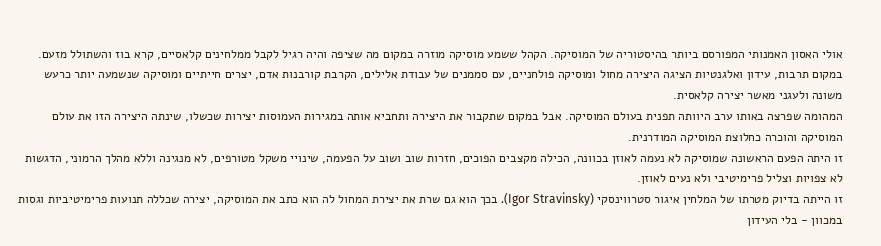אולי האסון האמנותי המפורסם ביותר בהיסטוריה של המוסיקה. הקהל ששמע מוסיקה מוזרה במקום מה שציפה והיה רגיל לקבל ממלחינים קלאסיים, קרא בוז והשתולל מזעם.
במקום תרבות, עידון ואלגנטיות הציגה היצירה מחול ומוסיקה פולחניים, עם סממנים של עבודת אלילים, הקרבת קורבנות אדם, יצרים חייתיים ומוסיקה שנשמעה יותר כרעש משונה ולעגני מאשר יצירה קלאסית.
המהומה שפרצה באותו ערב היוותה תפנית בעולם המוסיקה. אבל במקום שתקבור את היצירה ותחביא אותה במגירות העמוסות יצירות שכשלו, שינתה היצירה הזו את עולם המוסיקה והוכרה כחלוצת המוסיקה המודרנית.
זו היתה הפעם הראשונה שמוסיקה לא נעמה לאוזן בכוונה, הכילה מקצבים הפוכים, חזרות שוב ושוב על הפעמה, שינויי משקל מטורפים, לא מנגינה וללא מהלך הרמוני, הדגשות לא צפויות וצליל פרימיטיבי ולא נעים לאוזן.
זו הייתה בדיוק מטרתו של המלחין איגור סטרווינסקי (Igor Stravinsky). בכך הוא גם שרת את יצירת המחול לה הוא כתב את המוסיקה, יצירה שכללה תנועות פרימיטיביות וגסות במכוון - בלי העידון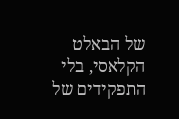של הבאלט הקלאסי, בלי התפקידים של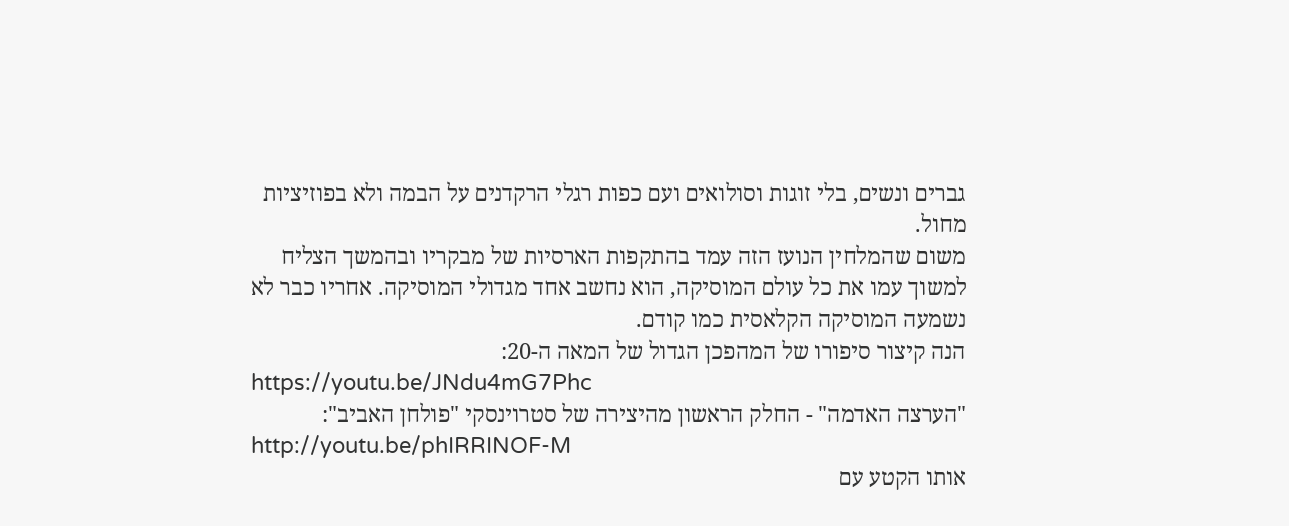גברים ונשים, בלי זוגות וסולואים ועם כפות רגלי הרקדנים על הבמה ולא בפוזיציות מחול.
משום שהמלחין הנועז הזה עמד בהתקפות הארסיות של מבקריו ובהמשך הצליח למשוך עמו את כל עולם המוסיקה, הוא נחשב אחד מגדולי המוסיקה. אחריו כבר לא נשמעה המוסיקה הקלאסית כמו קודם.
הנה קיצור סיפורו של המהפכן הגדול של המאה ה-20:
https://youtu.be/JNdu4mG7Phc
"הערצה האדמה" - החלק הראשון מהיצירה של סטרוינסקי "פולחן האביב":
http://youtu.be/phIRRINOF-M
אותו הקטע עם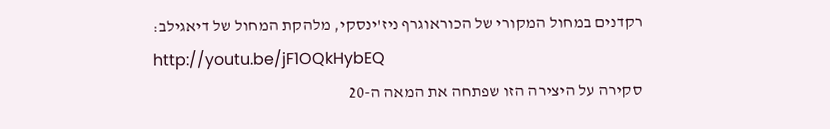רקדנים במחול המקורי של הכוראוגרף ניז'ינסקי, מלהקת המחול של דיאגילב:
http://youtu.be/jF1OQkHybEQ
סקירה על היצירה הזו שפתחה את המאה ה-20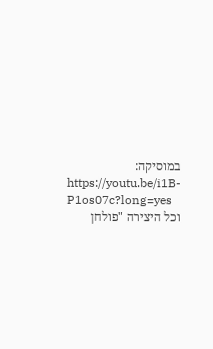במוסיקה:
https://youtu.be/i1B-P1os07c?long=yes
וכל היצירה "פולחן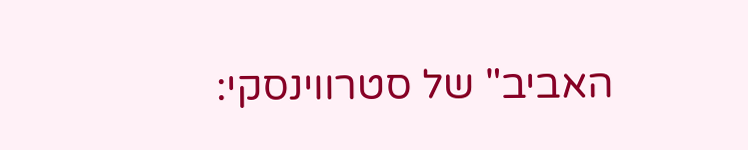האביב" של סטרווינסקי: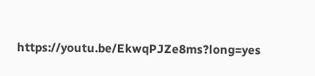https://youtu.be/EkwqPJZe8ms?long=yes